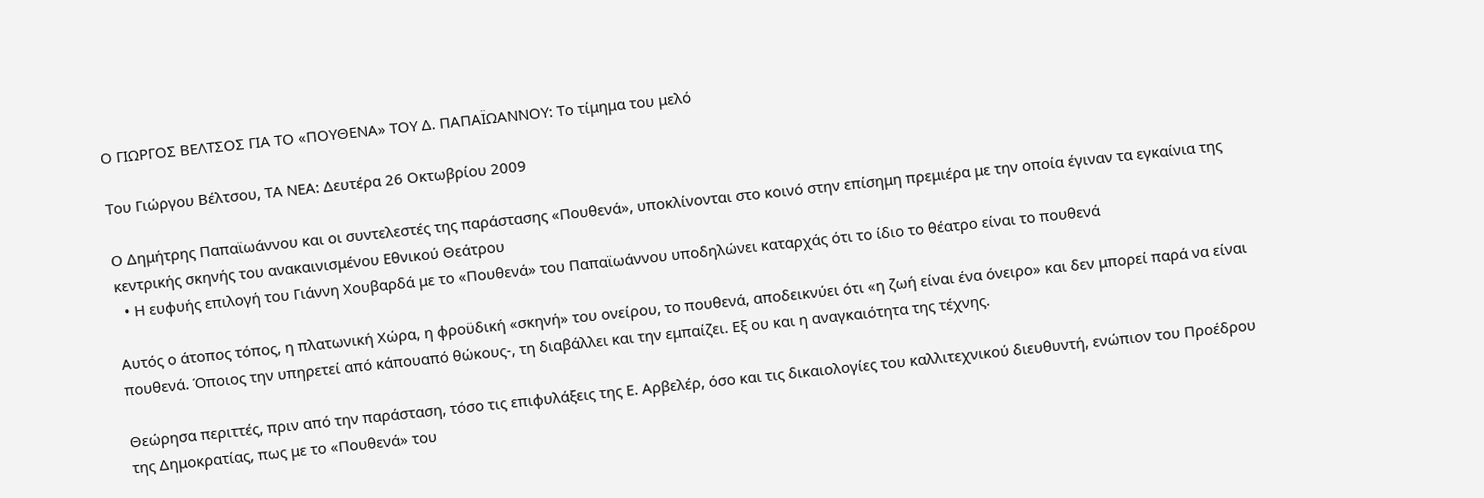Ο ΓΙΩΡΓOΣ ΒΕΛΤΣOΣ ΓΙΑ ΤΟ «ΠΟΥΘΕΝΑ» ΤΟΥ Δ. ΠΑΠΑΪΩΑΝΝΟΥ: Το τίμημα του μελό

Του Γιώργου Βέλτσου, ΤΑ ΝΕΑ: Δευτέρα 26 Οκτωβρίου 2009

Ο Δημήτρης Παπαϊωάννου και οι συντελεστές της παράστασης «Πουθενά», υποκλίνονται στο κοινό στην επίσημη πρεμιέρα με την οποία έγιναν τα εγκαίνια της κεντρικής σκηνής του ανακαινισμένου Εθνικού Θεάτρου
  • Η ευφυής επιλογή του Γιάννη Χουβαρδά με το «Πουθενά» του Παπαϊωάννου υποδηλώνει καταρχάς ότι το ίδιο το θέατρο είναι το πουθενά

Αυτός ο άτοπος τόπος, η πλατωνική Χώρα, η φροϋδική «σκηνή» του ονείρου, το πουθενά, αποδεικνύει ότι «η ζωή είναι ένα όνειρο» και δεν μπορεί παρά να είναι πουθενά. Όποιος την υπηρετεί από κάπουαπό θώκους-, τη διαβάλλει και την εμπαίζει. Εξ ου και η αναγκαιότητα της τέχνης.

Θεώρησα περιττές, πριν από την παράσταση, τόσο τις επιφυλάξεις της Ε. Αρβελέρ, όσο και τις δικαιολογίες του καλλιτεχνικού διευθυντή, ενώπιον του Προέδρου της Δημοκρατίας, πως με το «Πουθενά» του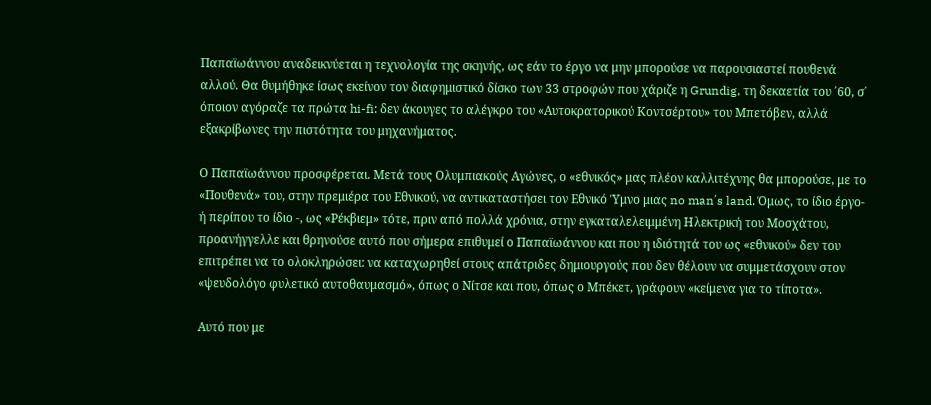Παπαϊωάννου αναδεικνύεται η τεχνολογία της σκηνής, ως εάν το έργο να μην μπορούσε να παρουσιαστεί πουθενά αλλού. Θα θυμήθηκε ίσως εκείνον τον διαφημιστικό δίσκο των 33 στροφών που χάριζε η Grundig, τη δεκαετία του ΄60, σ΄ όποιον αγόραζε τα πρώτα hi-fi: δεν άκουγες το αλέγκρο του «Αυτοκρατορικού Κοντσέρτου» του Μπετόβεν, αλλά εξακρίβωνες την πιστότητα του μηχανήματος.

Ο Παπαϊωάννου προσφέρεται. Μετά τους Ολυμπιακούς Αγώνες, ο «εθνικός» μας πλέον καλλιτέχνης θα μπορούσε, με το «Πουθενά» του, στην πρεμιέρα του Εθνικού, να αντικαταστήσει τον Εθνικό Ύμνο μιας no man΄s land. Όμως, το ίδιο έργο- ή περίπου το ίδιο -, ως «Ρέκβιεμ» τότε, πριν από πολλά χρόνια, στην εγκαταλελειμμένη Ηλεκτρική του Μοσχάτου, προανήγγελλε και θρηνούσε αυτό που σήμερα επιθυμεί ο Παπαϊωάννου και που η ιδιότητά του ως «εθνικού» δεν του επιτρέπει να το ολοκληρώσει: να καταχωρηθεί στους απάτριδες δημιουργούς που δεν θέλουν να συμμετάσχουν στον «ψευδολόγο φυλετικό αυτοθαυμασμό», όπως ο Νίτσε και που, όπως ο Μπέκετ, γράφουν «κείμενα για το τίποτα».

Αυτό που με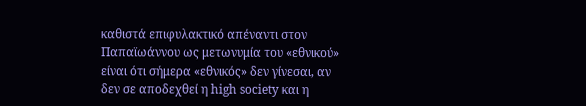καθιστά επιφυλακτικό απέναντι στον Παπαϊωάννου ως μετωνυμία του «εθνικού» είναι ότι σήμερα «εθνικός» δεν γίνεσαι, αν δεν σε αποδεχθεί η high society και η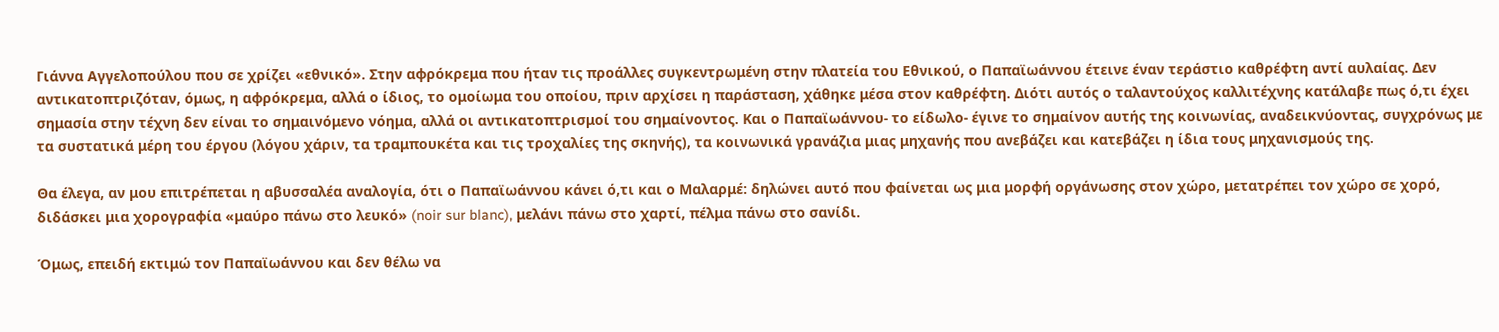Γιάννα Αγγελοπούλου που σε χρίζει «εθνικό». Στην αφρόκρεμα που ήταν τις προάλλες συγκεντρωμένη στην πλατεία του Εθνικού, ο Παπαϊωάννου έτεινε έναν τεράστιο καθρέφτη αντί αυλαίας. Δεν αντικατοπτριζόταν, όμως, η αφρόκρεμα, αλλά ο ίδιος, το ομοίωμα του οποίου, πριν αρχίσει η παράσταση, χάθηκε μέσα στον καθρέφτη. Διότι αυτός ο ταλαντούχος καλλιτέχνης κατάλαβε πως ό,τι έχει σημασία στην τέχνη δεν είναι το σημαινόμενο νόημα, αλλά οι αντικατοπτρισμοί του σημαίνοντος. Και ο Παπαϊωάννου- το είδωλο- έγινε το σημαίνον αυτής της κοινωνίας, αναδεικνύοντας, συγχρόνως με τα συστατικά μέρη του έργου (λόγου χάριν, τα τραμπουκέτα και τις τροχαλίες της σκηνής), τα κοινωνικά γρανάζια μιας μηχανής που ανεβάζει και κατεβάζει η ίδια τους μηχανισμούς της.

Θα έλεγα, αν μου επιτρέπεται η αβυσσαλέα αναλογία, ότι ο Παπαϊωάννου κάνει ό,τι και ο Μαλαρμέ: δηλώνει αυτό που φαίνεται ως μια μορφή οργάνωσης στον χώρο, μετατρέπει τον χώρο σε χορό, διδάσκει μια χορογραφία «μαύρο πάνω στο λευκό» (noir sur blanc), μελάνι πάνω στο χαρτί, πέλμα πάνω στο σανίδι.

Όμως, επειδή εκτιμώ τον Παπαϊωάννου και δεν θέλω να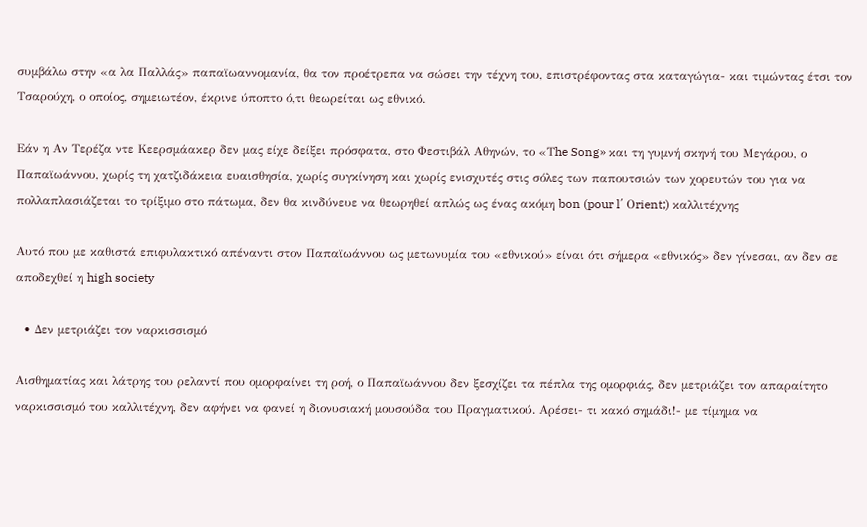συμβάλω στην «α λα Παλλάς» παπαϊωαννομανία, θα τον προέτρεπα να σώσει την τέχνη του, επιστρέφοντας στα καταγώγια- και τιμώντας έτσι τον Τσαρούχη, ο οποίος, σημειωτέον, έκρινε ύποπτο ό,τι θεωρείται ως εθνικό.

Εάν η Αν Τερέζα ντε Κεερσμάακερ δεν μας είχε δείξει πρόσφατα, στο Φεστιβάλ Αθηνών, το «Τhe Song» και τη γυμνή σκηνή του Μεγάρου, ο Παπαϊωάννου, χωρίς τη χατζιδάκεια ευαισθησία, χωρίς συγκίνηση και χωρίς ενισχυτές στις σόλες των παπουτσιών των χορευτών του για να πολλαπλασιάζεται το τρίξιμο στο πάτωμα, δεν θα κινδύνευε να θεωρηθεί απλώς ως ένας ακόμη bon (pour l΄ Οrient;) καλλιτέχνης

Αυτό που με καθιστά επιφυλακτικό απέναντι στον Παπαϊωάννου ως μετωνυμία του «εθνικού» είναι ότι σήμερα «εθνικός» δεν γίνεσαι, αν δεν σε αποδεχθεί η high society

  • Δεν μετριάζει τον ναρκισσισμό

Αισθηματίας και λάτρης του ρελαντί που ομορφαίνει τη ροή, ο Παπαϊωάννου δεν ξεσχίζει τα πέπλα της ομορφιάς, δεν μετριάζει τον απαραίτητο ναρκισσισμό του καλλιτέχνη, δεν αφήνει να φανεί η διονυσιακή μουσούδα του Πραγματικού. Αρέσει- τι κακό σημάδι!- με τίμημα να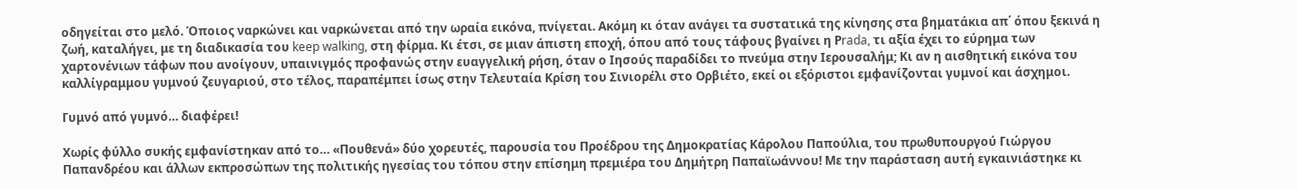οδηγείται στο μελό. Όποιος ναρκώνει και ναρκώνεται από την ωραία εικόνα, πνίγεται. Ακόμη κι όταν ανάγει τα συστατικά της κίνησης στα βηματάκια απ΄ όπου ξεκινά η ζωή, καταλήγει, με τη διαδικασία του keep walking, στη φίρμα. Κι έτσι, σε μιαν άπιστη εποχή, όπου από τους τάφους βγαίνει η Ρrada, τι αξία έχει το εύρημα των χαρτονένιων τάφων που ανοίγουν, υπαινιγμός προφανώς στην ευαγγελική ρήση, όταν ο Ιησούς παραδίδει το πνεύμα στην Ιερουσαλήμ; Κι αν η αισθητική εικόνα του καλλίγραμμου γυμνού ζευγαριού, στο τέλος, παραπέμπει ίσως στην Τελευταία Κρίση του Σινιορέλι στο Ορβιέτο, εκεί οι εξόριστοι εμφανίζονται γυμνοί και άσχημοι.

Γυμνό από γυμνό… διαφέρει!

Χωρίς φύλλο συκής εμφανίστηκαν από το… «Πουθενά» δύο χορευτές, παρουσία του Προέδρου της Δημοκρατίας Κάρολου Παπούλια, του πρωθυπουργού Γιώργου Παπανδρέου και άλλων εκπροσώπων της πολιτικής ηγεσίας του τόπου στην επίσημη πρεμιέρα του Δημήτρη Παπαϊωάννου! Με την παράσταση αυτή εγκαινιάστηκε κι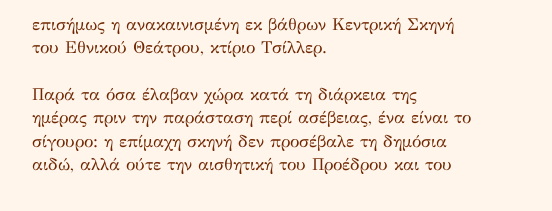επισήμως η ανακαινισμένη εκ βάθρων Κεντρική Σκηνή του Εθνικού Θεάτρου, κτίριο Τσίλλερ.

Παρά τα όσα έλαβαν χώρα κατά τη διάρκεια της ημέρας πριν την παράσταση περί ασέβειας, ένα είναι το σίγουρο: η επίμαχη σκηνή δεν προσέβαλε τη δημόσια αιδώ, αλλά ούτε την αισθητική του Προέδρου και του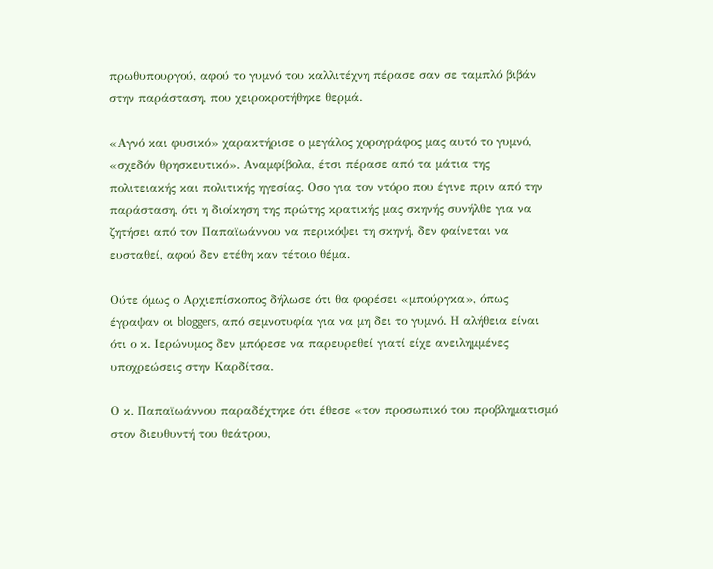πρωθυπουργού, αφού το γυμνό του καλλιτέχνη πέρασε σαν σε ταμπλό βιβάν στην παράσταση, που χειροκροτήθηκε θερμά.

«Αγνό και φυσικό» χαρακτήρισε ο μεγάλος χορογράφος μας αυτό το γυμνό, «σχεδόν θρησκευτικό». Αναμφίβολα, έτσι πέρασε από τα μάτια της πολιτειακής και πολιτικής ηγεσίας. Οσο για τον ντόρο που έγινε πριν από την παράσταση, ότι η διοίκηση της πρώτης κρατικής μας σκηνής συνήλθε για να ζητήσει από τον Παπαϊωάννου να περικόψει τη σκηνή, δεν φαίνεται να ευσταθεί, αφού δεν ετέθη καν τέτοιο θέμα.

Ούτε όμως ο Αρχιεπίσκοπος δήλωσε ότι θα φορέσει «μπούργκα», όπως έγραψαν οι bloggers, από σεμνοτυφία για να μη δει το γυμνό. Η αλήθεια είναι ότι ο κ. Ιερώνυμος δεν μπόρεσε να παρευρεθεί γιατί είχε ανειλημμένες υποχρεώσεις στην Καρδίτσα.

Ο κ. Παπαϊωάννου παραδέχτηκε ότι έθεσε «τον προσωπικό του προβληματισμό στον διευθυντή του θεάτρου,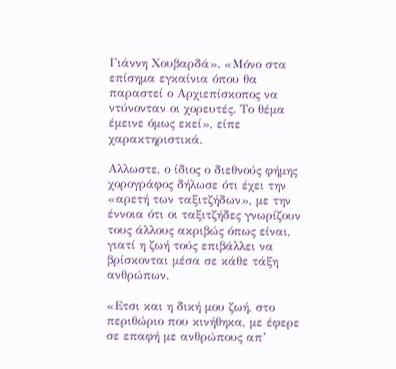Γιάννη Χουβαρδά». «Μόνο στα επίσημα εγκαίνια όπου θα παραστεί ο Αρχιεπίσκοπος να ντύνονταν οι χορευτές. Το θέμα έμεινε όμως εκεί», είπε χαρακτηριστικά.

Αλλωστε, ο ίδιος ο διεθνούς φήμης χορογράφος δήλωσε ότι έχει την «αρετή των ταξιτζήδων», με την έννοια ότι οι ταξιτζήδες γνωρίζουν τους άλλους ακριβώς όπως είναι, γιατί η ζωή τούς επιβάλλει να βρίσκονται μέσα σε κάθε τάξη ανθρώπων.

«Ετσι και η δική μου ζωή, στο περιθώριο που κινήθηκα, με έφερε σε επαφή με ανθρώπους απ’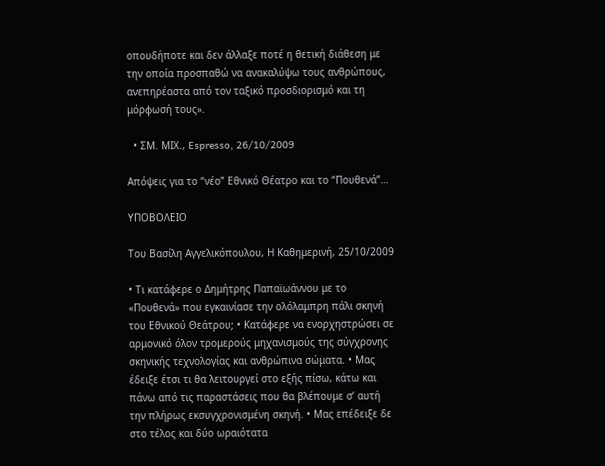οπουδήποτε και δεν άλλαξε ποτέ η θετική διάθεση με την οποία προσπαθώ να ανακαλύψω τους ανθρώπους, ανεπηρέαστα από τον ταξικό προσδιορισμό και τη μόρφωσή τους».

  • ΣΜ. ΜΙΧ., Espresso, 26/10/2009

Απόψεις για το “νέο” Εθνικό Θέατρο και το “Πουθενά”…

ΥΠΟΒΟΛΕΙΟ

Tου Βασίλη Aγγελικόπουλου, Η Καθημερινή, 25/10/2009

• Τι κατάφερε ο Δημήτρης Παπαϊωάννου με το «Πουθενά» που εγκαινίασε την ολόλαμπρη πάλι σκηνή του Εθνικού Θεάτρου; • Κατάφερε να ενορχηστρώσει σε αρμονικό όλον τρομερούς μηχανισμούς της σύγχρονης σκηνικής τεχνολογίας και ανθρώπινα σώματα. • Μας έδειξε έτσι τι θα λειτουργεί στο εξής πίσω, κάτω και πάνω από τις παραστάσεις που θα βλέπουμε σ’ αυτή την πλήρως εκσυγχρονισμένη σκηνή. • Μας επέδειξε δε στο τέλος και δύο ωραιότατα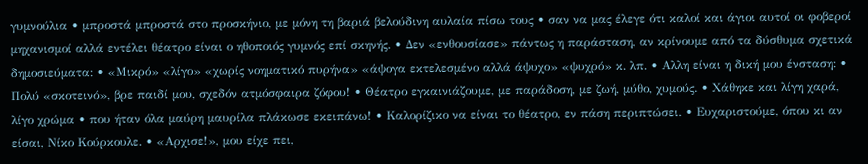γυμνούλια • μπροστά μπροστά στο προσκήνιο, με μόνη τη βαριά βελούδινη αυλαία πίσω τους • σαν να μας έλεγε ότι καλοί και άγιοι αυτοί οι φοβεροί μηχανισμοί αλλά εντέλει θέατρο είναι ο ηθοποιός γυμνός επί σκηνής. • Δεν «ενθουσίασε» πάντως η παράσταση, αν κρίνουμε από τα δύσθυμα σχετικά δημοσιεύματα: • «Μικρό» «λίγο» «χωρίς νοηματικό πυρήνα» «άψογα εκτελεσμένο αλλά άψυχο» «ψυχρό» κ. λπ. • Aλλη είναι η δική μου ένσταση: • Πολύ «σκοτεινό», βρε παιδί μου, σχεδόν ατμόσφαιρα ζόφου! • Θέατρο εγκαινιάζουμε, με παράδοση, με ζωή, μύθο, χυμούς. • Χάθηκε και λίγη χαρά, λίγο χρώμα • που ήταν όλα μαύρη μαυρίλα πλάκωσε εκειπάνω! • Καλορίζικο να είναι το θέατρο, εν πάση περιπτώσει. • Ευχαριστούμε, όπου κι αν είσαι, Νίκο Κούρκουλε. • «Αρχισε!», μου είχε πει,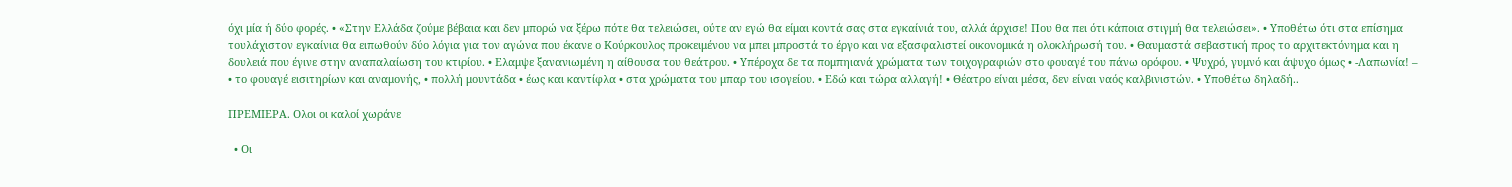όχι μία ή δύο φορές. • «Στην Ελλάδα ζούμε βέβαια και δεν μπορώ να ξέρω πότε θα τελειώσει, ούτε αν εγώ θα είμαι κοντά σας στα εγκαίνιά του, αλλά άρχισε! Που θα πει ότι κάποια στιγμή θα τελειώσει». • Υποθέτω ότι στα επίσημα τουλάχιστον εγκαίνια θα ειπωθούν δύο λόγια για τον αγώνα που έκανε ο Κούρκουλος προκειμένου να μπει μπροστά το έργο και να εξασφαλιστεί οικονομικά η ολοκλήρωσή του. • Θαυμαστά σεβαστική προς το αρχιτεκτόνημα και η δουλειά που έγινε στην αναπαλαίωση του κτιρίου. • Ελαμψε ξανανιωμένη η αίθουσα του θεάτρου. • Υπέροχα δε τα πομπηιανά χρώματα των τοιχογραφιών στο φουαγέ του πάνω ορόφου. • Ψυχρό, γυμνό και άψυχο όμως • -Λαπωνία! – • το φουαγέ εισιτηρίων και αναμονής, • πολλή μουντάδα • έως και καντίφλα • στα χρώματα του μπαρ του ισογείου. • Εδώ και τώρα αλλαγή! • Θέατρο είναι μέσα, δεν είναι ναός καλβινιστών. • Υποθέτω δηλαδή..

ΠΡΕΜΙΕΡΑ. Ολοι οι καλοί χωράνε

  • Οι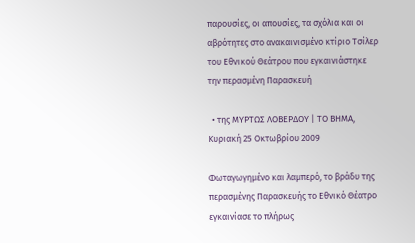παρουσίες, οι απουσίες, τα σχόλια και οι αβρότητες στο ανακαινισμένο κτίριο Τσίλερ του Εθνικού Θεάτρου που εγκαινιάστηκε την περασμένη Παρασκευή

  • της ΜΥΡΤΩΣ ΛΟΒΕΡΔΟΥ | ΤΟ ΒΗΜΑ, Κυριακή 25 Οκτωβρίου 2009

Φωταγωγημένο και λαμπερό, το βράδυ της περασμένης Παρασκευής το Εθνικό Θέατρο εγκαινίασε το πλήρως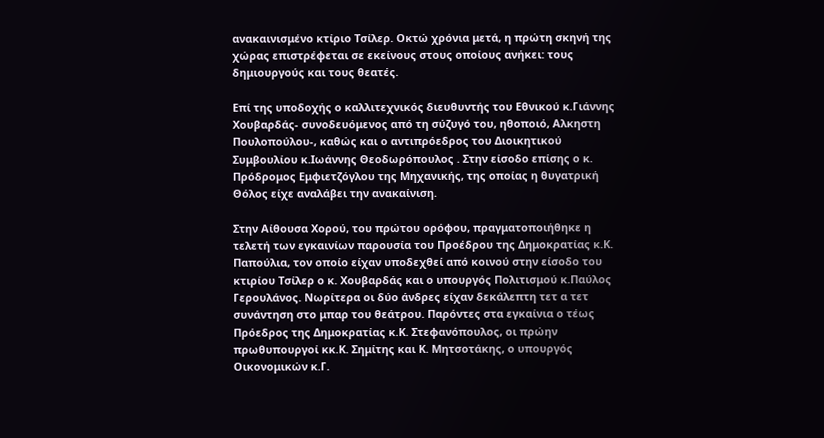ανακαινισμένο κτίριο Τσίλερ. Οκτώ χρόνια μετά, η πρώτη σκηνή της χώρας επιστρέφεται σε εκείνους στους οποίους ανήκει: τους δημιουργούς και τους θεατές.

Επί της υποδοχής ο καλλιτεχνικός διευθυντής του Εθνικού κ.Γιάννης Χουβαρδάς- συνοδευόμενος από τη σύζυγό του, ηθοποιό, Αλκηστη Πουλοπούλου-, καθώς και ο αντιπρόεδρος του Διοικητικού Συμβουλίου κ.Ιωάννης Θεοδωρόπουλος . Στην είσοδο επίσης ο κ. Πρόδρομος Εμφιετζόγλου της Μηχανικής, της οποίας η θυγατρική Θόλος είχε αναλάβει την ανακαίνιση.

Στην Αίθουσα Χορού, του πρώτου ορόφου, πραγματοποιήθηκε η τελετή των εγκαινίων παρουσία του Προέδρου της Δημοκρατίας κ.Κ. Παπούλια, τον οποίο είχαν υποδεχθεί από κοινού στην είσοδο του κτιρίου Τσίλερ ο κ. Χουβαρδάς και ο υπουργός Πολιτισμού κ.Παύλος Γερουλάνος. Νωρίτερα οι δύο άνδρες είχαν δεκάλεπτη τετ α τετ συνάντηση στο μπαρ του θεάτρου. Παρόντες στα εγκαίνια ο τέως Πρόεδρος της Δημοκρατίας κ.Κ. Στεφανόπουλος, οι πρώην πρωθυπουργοί κκ.Κ. Σημίτης και Κ. Μητσοτάκης, ο υπουργός Οικονομικών κ.Γ.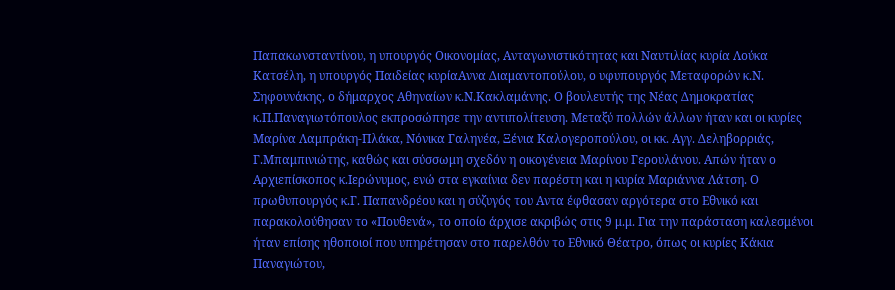Παπακωνσταντίνου, η υπουργός Οικονομίας, Ανταγωνιστικότητας και Ναυτιλίας κυρία Λούκα Κατσέλη, η υπουργός Παιδείας κυρίαΑννα Διαμαντοπούλου, ο υφυπουργός Μεταφορών κ.Ν. Σηφουνάκης, ο δήμαρχος Αθηναίων κ.Ν.Κακλαμάνης. Ο βουλευτής της Νέας Δημοκρατίας κ.Π.Παναγιωτόπουλος εκπροσώπησε την αντιπολίτευση. Μεταξύ πολλών άλλων ήταν και οι κυρίες Μαρίνα Λαμπράκη-Πλάκα, Νόνικα Γαληνέα, Ξένια Καλογεροπούλου, οι κκ. Αγγ. Δεληβορριάς, Γ.Μπαμπινιώτης, καθώς και σύσσωμη σχεδόν η οικογένεια Μαρίνου Γερουλάνου. Απών ήταν ο Αρχιεπίσκοπος κ.Ιερώνυμος, ενώ στα εγκαίνια δεν παρέστη και η κυρία Μαριάννα Λάτση. Ο πρωθυπουργός κ.Γ. Παπανδρέου και η σύζυγός του Αντα έφθασαν αργότερα στο Εθνικό και παρακολούθησαν το «Πουθενά», το οποίο άρχισε ακριβώς στις 9 μ.μ. Για την παράσταση καλεσμένοι ήταν επίσης ηθοποιοί που υπηρέτησαν στο παρελθόν το Εθνικό Θέατρο, όπως οι κυρίες Κάκια Παναγιώτου,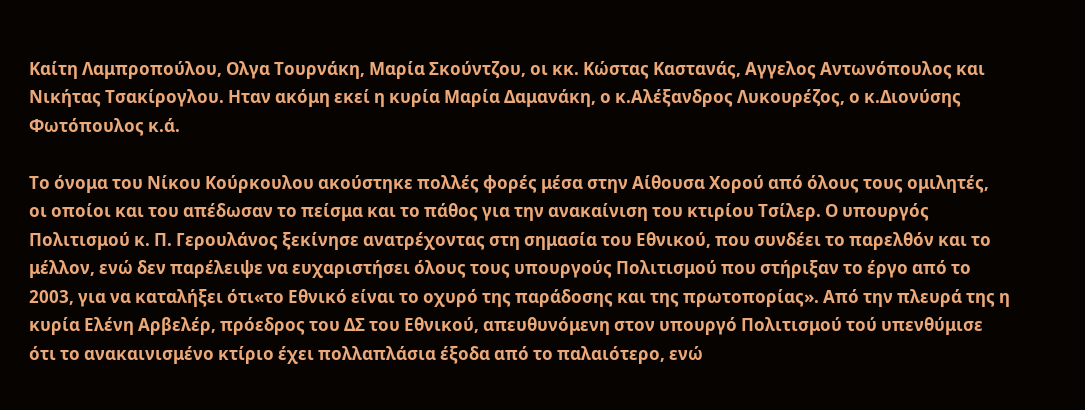Καίτη Λαμπροπούλου, Ολγα Τουρνάκη, Μαρία Σκούντζου, οι κκ. Κώστας Καστανάς, Αγγελος Αντωνόπουλος και Νικήτας Τσακίρογλου. Ηταν ακόμη εκεί η κυρία Μαρία Δαμανάκη, ο κ.Αλέξανδρος Λυκουρέζος, ο κ.Διονύσης Φωτόπουλος κ.ά.

Το όνομα του Νίκου Κούρκουλου ακούστηκε πολλές φορές μέσα στην Αίθουσα Χορού από όλους τους ομιλητές, οι οποίοι και του απέδωσαν το πείσμα και το πάθος για την ανακαίνιση του κτιρίου Τσίλερ. Ο υπουργός Πολιτισμού κ. Π. Γερουλάνος ξεκίνησε ανατρέχοντας στη σημασία του Εθνικού, που συνδέει το παρελθόν και το μέλλον, ενώ δεν παρέλειψε να ευχαριστήσει όλους τους υπουργούς Πολιτισμού που στήριξαν το έργο από το 2003, για να καταλήξει ότι«το Εθνικό είναι το οχυρό της παράδοσης και της πρωτοπορίας». Από την πλευρά της η κυρία Ελένη Αρβελέρ, πρόεδρος του ΔΣ του Εθνικού, απευθυνόμενη στον υπουργό Πολιτισμού τού υπενθύμισε ότι το ανακαινισμένο κτίριο έχει πολλαπλάσια έξοδα από το παλαιότερο, ενώ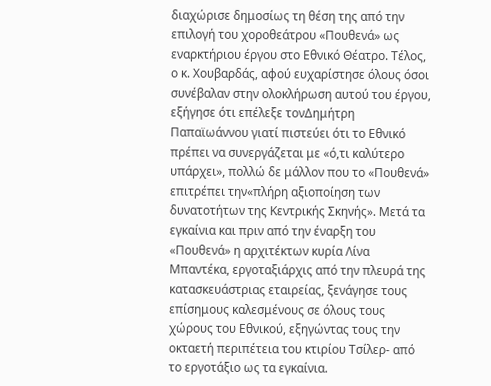διαχώρισε δημοσίως τη θέση της από την επιλογή του χοροθεάτρου «Πουθενά» ως εναρκτήριου έργου στο Εθνικό Θέατρο. Τέλος, ο κ. Χουβαρδάς, αφού ευχαρίστησε όλους όσοι συνέβαλαν στην ολοκλήρωση αυτού του έργου, εξήγησε ότι επέλεξε τονΔημήτρη Παπαϊωάννου γιατί πιστεύει ότι το Εθνικό πρέπει να συνεργάζεται με «ό,τι καλύτερο υπάρχει», πολλώ δε μάλλον που το «Πουθενά» επιτρέπει την«πλήρη αξιοποίηση των δυνατοτήτων της Κεντρικής Σκηνής». Μετά τα εγκαίνια και πριν από την έναρξη του «Πουθενά» η αρχιτέκτων κυρία Λίνα Μπαντέκα, εργοταξιάρχις από την πλευρά της κατασκευάστριας εταιρείας, ξενάγησε τους επίσημους καλεσμένους σε όλους τους χώρους του Εθνικού, εξηγώντας τους την οκταετή περιπέτεια του κτιρίου Τσίλερ- από το εργοτάξιο ως τα εγκαίνια.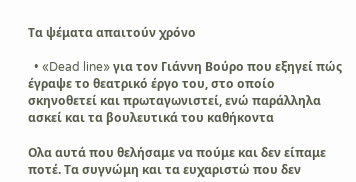Τα ψέματα απαιτούν χρόνο

  • «Dead line» για τον Γιάννη Βούρο που εξηγεί πώς έγραψε το θεατρικό έργο του, στο οποίο σκηνοθετεί και πρωταγωνιστεί, ενώ παράλληλα ασκεί και τα βουλευτικά του καθήκοντα

Oλα αυτά που θελήσαμε να πούμε και δεν είπαμε ποτέ. Τα συγνώμη και τα ευχαριστώ που δεν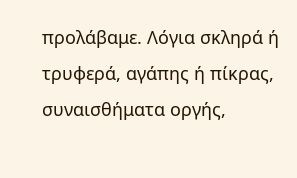προλάβαμε. Λόγια σκληρά ή τρυφερά, αγάπης ή πίκρας, συναισθήματα οργής,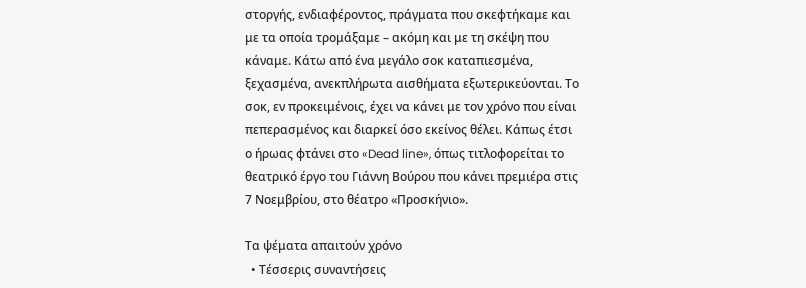στοργής, ενδιαφέροντος, πράγματα που σκεφτήκαμε και με τα οποία τρομάξαμε – ακόμη και με τη σκέψη που κάναμε. Kάτω από ένα μεγάλο σοκ καταπιεσμένα, ξεχασμένα, ανεκπλήρωτα αισθήματα εξωτερικεύονται. Το σοκ, εν προκειμένοις, έχει να κάνει με τον χρόνο που είναι πεπερασμένος και διαρκεί όσο εκείνος θέλει. Κάπως έτσι ο ήρωας φτάνει στο «Dead line», όπως τιτλοφορείται το θεατρικό έργο του Γιάννη Βούρου που κάνει πρεμιέρα στις 7 Νοεμβρίου, στο θέατρο «Προσκήνιο».

Τα ψέματα απαιτούν χρόνο
  • Τέσσερις συναντήσεις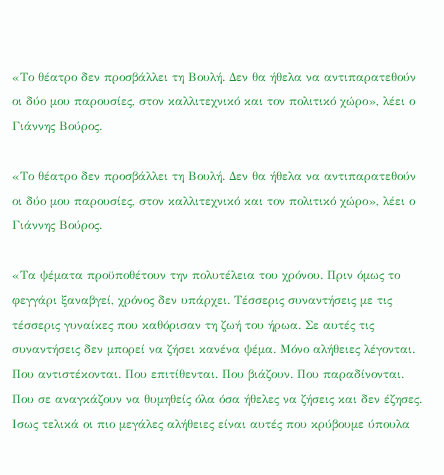«Το θέατρο δεν προσβάλλει τη Βουλή. Δεν θα ήθελα να αντιπαρατεθούν οι δύο μου παρουσίες, στον καλλιτεχνικό και τον πολιτικό χώρο», λέει ο Γιάννης Βούρος.

«Το θέατρο δεν προσβάλλει τη Βουλή. Δεν θα ήθελα να αντιπαρατεθούν οι δύο μου παρουσίες, στον καλλιτεχνικό και τον πολιτικό χώρο», λέει ο Γιάννης Βούρος.

«Τα ψέματα προϋποθέτουν την πολυτέλεια του χρόνου. Πριν όμως το φεγγάρι ξαναβγεί, χρόνος δεν υπάρχει. Τέσσερις συναντήσεις με τις τέσσερις γυναίκες που καθόρισαν τη ζωή του ήρωα. Σε αυτές τις συναντήσεις δεν μπορεί να ζήσει κανένα ψέμα. Μόνο αλήθειες λέγονται. Που αντιστέκονται. Που επιτίθενται. Που βιάζουν. Που παραδίνονται. Που σε αναγκάζουν να θυμηθείς όλα όσα ήθελες να ζήσεις και δεν έζησες. Ισως τελικά οι πιο μεγάλες αλήθειες είναι αυτές που κρύβουμε ύπουλα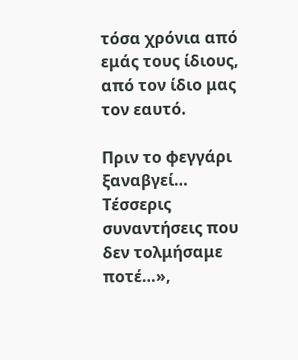τόσα χρόνια από εμάς τους ίδιους, από τον ίδιο μας τον εαυτό.

Πριν το φεγγάρι ξαναβγεί… Τέσσερις συναντήσεις που δεν τολμήσαμε ποτέ…»,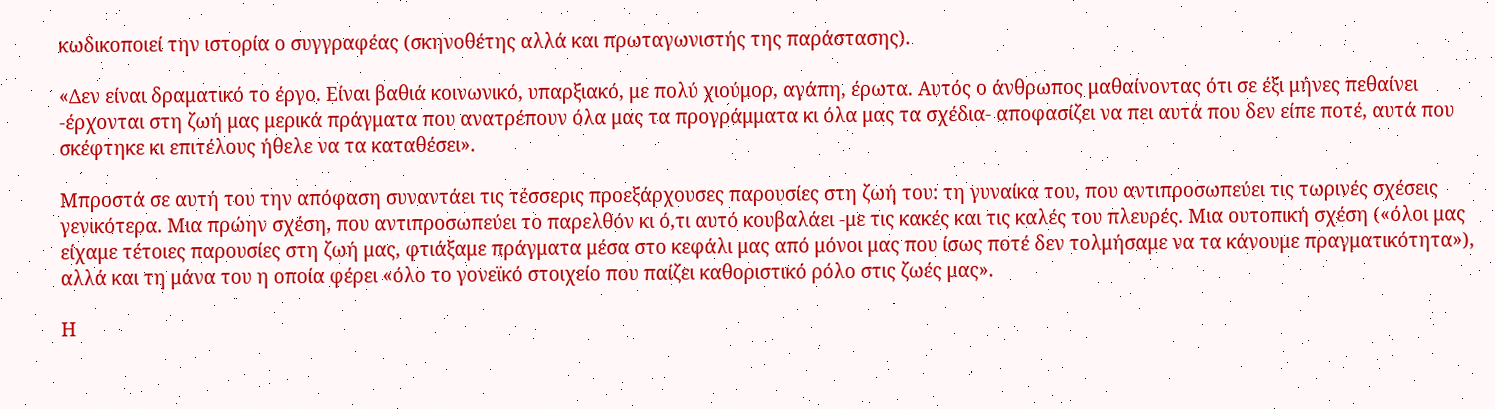κωδικοποιεί την ιστορία ο συγγραφέας (σκηνοθέτης αλλά και πρωταγωνιστής της παράστασης).

«Δεν είναι δραματικό το έργο. Είναι βαθιά κοινωνικό, υπαρξιακό, με πολύ χιούμορ, αγάπη, έρωτα. Αυτός ο άνθρωπος μαθαίνοντας ότι σε έξι μήνες πεθαίνει -έρχονται στη ζωή μας μερικά πράγματα που ανατρέπουν όλα μας τα προγράμματα κι όλα μας τα σχέδια- αποφασίζει να πει αυτά που δεν είπε ποτέ, αυτά που σκέφτηκε κι επιτέλους ήθελε να τα καταθέσει».

Μπροστά σε αυτή του την απόφαση συναντάει τις τέσσερις προεξάρχουσες παρουσίες στη ζωή του: τη γυναίκα του, που αντιπροσωπεύει τις τωρινές σχέσεις γενικότερα. Μια πρώην σχέση, που αντιπροσωπεύει το παρελθόν κι ό,τι αυτό κουβαλάει -με τις κακές και τις καλές του πλευρές. Μια ουτοπική σχέση («όλοι μας είχαμε τέτοιες παρουσίες στη ζωή μας, φτιάξαμε πράγματα μέσα στο κεφάλι μας από μόνοι μας που ίσως ποτέ δεν τολμήσαμε να τα κάνουμε πραγματικότητα»), αλλά και τη μάνα του η οποία φέρει «όλο το γονεϊκό στοιχείο που παίζει καθοριστικό ρόλο στις ζωές μας».

Η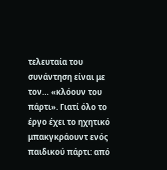τελευταία του συνάντηση είναι με τον… «κλόουν του πάρτι». Γιατί όλο το έργο έχει το ηχητικό μπακγκράουντ ενός παιδικού πάρτι: από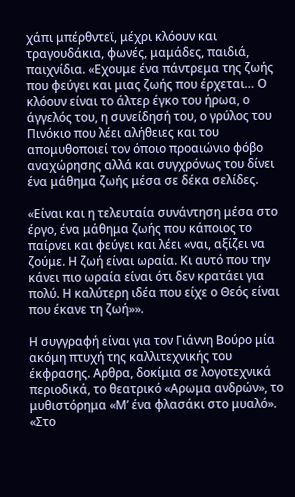χάπι μπέρθντεϊ, μέχρι κλόουν και τραγουδάκια, φωνές, μαμάδες, παιδιά, παιχνίδια. «Εχουμε ένα πάντρεμα της ζωής που φεύγει και μιας ζωής που έρχεται… Ο κλόουν είναι το άλτερ έγκο του ήρωα, ο άγγελός του, η συνείδησή του, ο γρύλος του Πινόκιο που λέει αλήθειες και του απομυθοποιεί τον όποιο προαιώνιο φόβο αναχώρησης αλλά και συγχρόνως του δίνει ένα μάθημα ζωής μέσα σε δέκα σελίδες.

«Είναι και η τελευταία συνάντηση μέσα στο έργο, ένα μάθημα ζωής που κάποιος το παίρνει και φεύγει και λέει «ναι, αξίζει να ζούμε. Η ζωή είναι ωραία. Κι αυτό που την κάνει πιο ωραία είναι ότι δεν κρατάει για πολύ. Η καλύτερη ιδέα που είχε ο Θεός είναι που έκανε τη ζωή»».

Η συγγραφή είναι για τον Γιάννη Βούρο μία ακόμη πτυχή της καλλιτεχνικής του έκφρασης. Αρθρα, δοκίμια σε λογοτεχνικά περιοδικά, το θεατρικό «Αρωμα ανδρών», το μυθιστόρημα «Μ’ ένα φλασάκι στο μυαλό». «Στο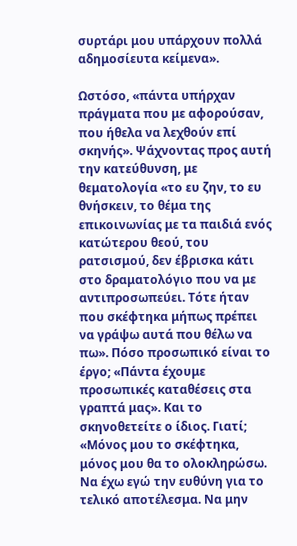συρτάρι μου υπάρχουν πολλά αδημοσίευτα κείμενα».

Ωστόσο, «πάντα υπήρχαν πράγματα που με αφορούσαν, που ήθελα να λεχθούν επί σκηνής». Ψάχνοντας προς αυτή την κατεύθυνση, με θεματολογία «το ευ ζην, το ευ θνήσκειν, το θέμα της επικοινωνίας με τα παιδιά ενός κατώτερου θεού, του ρατσισμού, δεν έβρισκα κάτι στο δραματολόγιο που να με αντιπροσωπεύει. Τότε ήταν που σκέφτηκα μήπως πρέπει να γράψω αυτά που θέλω να πω». Πόσο προσωπικό είναι το έργο; «Πάντα έχουμε προσωπικές καταθέσεις στα γραπτά μας». Και το σκηνοθετείτε ο ίδιος. Γιατί; «Μόνος μου το σκέφτηκα, μόνος μου θα το ολοκληρώσω. Να έχω εγώ την ευθύνη για το τελικό αποτέλεσμα. Να μην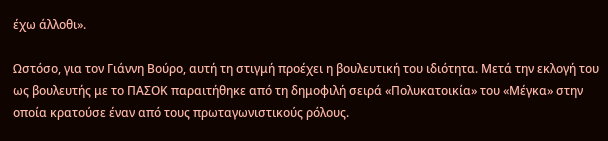έχω άλλοθι».

Ωστόσο, για τον Γιάννη Βούρο, αυτή τη στιγμή προέχει η βουλευτική του ιδιότητα. Μετά την εκλογή του ως βουλευτής με το ΠΑΣΟΚ παραιτήθηκε από τη δημοφιλή σειρά «Πολυκατοικία» του «Μέγκα» στην οποία κρατούσε έναν από τους πρωταγωνιστικούς ρόλους.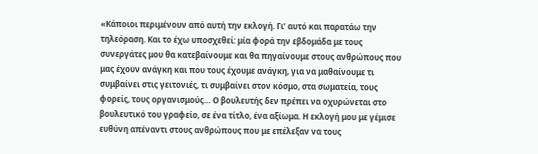«Κάποιοι περιμένουν από αυτή την εκλογή. Γι’ αυτό και παρατάω την τηλεόραση. Και το έχω υποσχεθεί: μία φορά την εβδομάδα με τους συνεργάτες μου θα κατεβαίνουμε και θα πηγαίνουμε στους ανθρώπους που μας έχουν ανάγκη και που τους έχουμε ανάγκη, για να μαθαίνουμε τι συμβαίνει στις γειτονιές, τι συμβαίνει στον κόσμο, στα σωματεία, τους φορείς, τους οργανισμούς… Ο βουλευτής δεν πρέπει να οχυρώνεται στο βουλευτικό του γραφείο, σε ένα τίτλο, ένα αξίωμα. Η εκλογή μου με γέμισε ευθύνη απέναντι στους ανθρώπους που με επέλεξαν να τους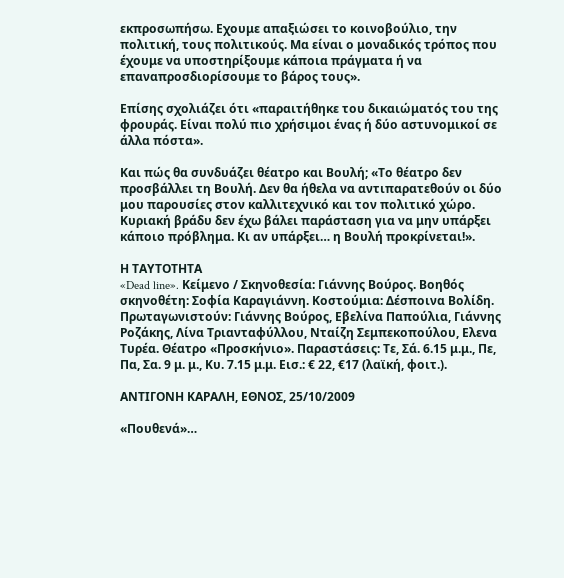εκπροσωπήσω. Εχουμε απαξιώσει το κοινοβούλιο, την πολιτική, τους πολιτικούς. Μα είναι ο μοναδικός τρόπος που έχουμε να υποστηρίξουμε κάποια πράγματα ή να επαναπροσδιορίσουμε το βάρος τους».

Επίσης σχολιάζει ότι «παραιτήθηκε του δικαιώματός του της φρουράς. Είναι πολύ πιο χρήσιμοι ένας ή δύο αστυνομικοί σε άλλα πόστα».

Και πώς θα συνδυάζει θέατρο και Βουλή; «Το θέατρο δεν προσβάλλει τη Βουλή. Δεν θα ήθελα να αντιπαρατεθούν οι δύο μου παρουσίες στον καλλιτεχνικό και τον πολιτικό χώρο. Κυριακή βράδυ δεν έχω βάλει παράσταση για να μην υπάρξει κάποιο πρόβλημα. Κι αν υπάρξει… η Βουλή προκρίνεται!».

Η ΤΑΥΤΟΤΗΤΑ
«Dead line». Κείμενο / Σκηνοθεσία: Γιάννης Βούρος. Βοηθός σκηνοθέτη: Σοφία Καραγιάννη. Κοστούμια: Δέσποινα Βολίδη. Πρωταγωνιστούν: Γιάννης Βούρος, Εβελίνα Παπούλια, Γιάννης Ροζάκης, Λίνα Τριανταφύλλου, Νταίζη Σεμπεκοπούλου, Ελενα Τυρέα. Θέατρο «Προσκήνιο». Παραστάσεις: Τε, Σά. 6.15 μ.μ., Πε, Πα, Σα. 9 μ. μ., Κυ. 7.15 μ.μ. Εισ.: € 22, €17 (λαϊκή, φοιτ.).

ΑΝΤΙΓΟΝΗ ΚΑΡΑΛΗ, ΕΘΝΟΣ, 25/10/2009

«Πουθενά»…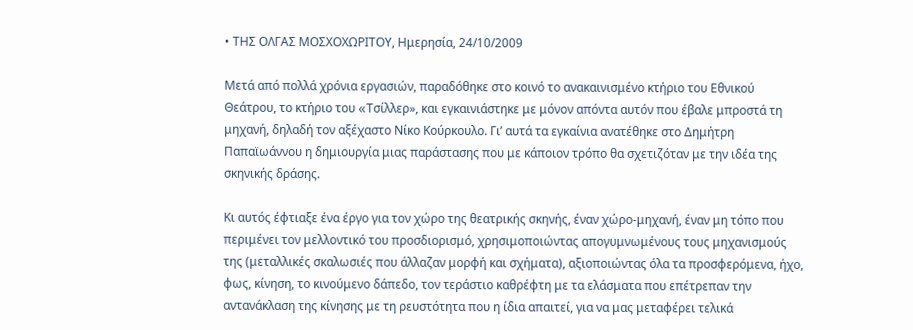• ΤΗΣ ΟΛΓΑΣ ΜΟΣΧΟΧΩΡΙΤΟΥ, Ημερησία, 24/10/2009

Mετά από πολλά χρόνια εργασιών, παραδόθηκε στο κοινό το ανακαινισμένο κτήριο του Eθνικού Θεάτρου, το κτήριο του «Tσίλλερ», και εγκαινιάστηκε με μόνον απόντα αυτόν που έβαλε μπροστά τη μηχανή, δηλαδή τον αξέχαστο Nίκο Kούρκουλο. Γι’ αυτά τα εγκαίνια ανατέθηκε στο Δημήτρη Παπαϊωάννου η δημιουργία μιας παράστασης που με κάποιον τρόπο θα σχετιζόταν με την ιδέα της σκηνικής δράσης.

Kι αυτός έφτιαξε ένα έργο για τον χώρο της θεατρικής σκηνής, έναν χώρο-μηχανή, έναν μη τόπο που περιμένει τον μελλοντικό του προσδιορισμό, χρησιμοποιώντας απογυμνωμένους τους μηχανισμούς της (μεταλλικές σκαλωσιές που άλλαζαν μορφή και σχήματα), αξιοποιώντας όλα τα προσφερόμενα, ήχο, φως, κίνηση, το κινούμενο δάπεδο, τον τεράστιο καθρέφτη με τα ελάσματα που επέτρεπαν την αντανάκλαση της κίνησης με τη ρευστότητα που η ίδια απαιτεί, για να μας μεταφέρει τελικά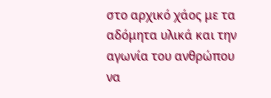στο αρχικό χάος με τα αδόμητα υλικά και την αγωνία του ανθρώπου να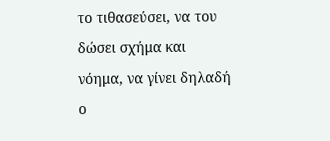το τιθασεύσει, να του δώσει σχήμα και νόημα, να γίνει δηλαδή ο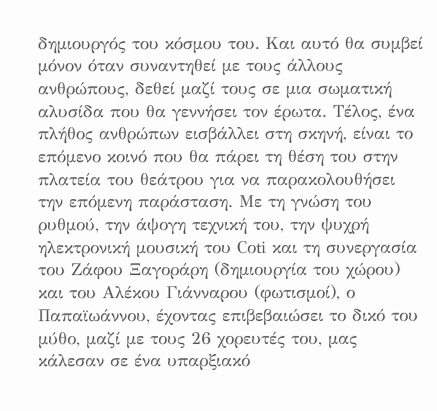δημιουργός του κόσμου του. Kαι αυτό θα συμβεί μόνον όταν συναντηθεί με τους άλλους ανθρώπους, δεθεί μαζί τους σε μια σωματική αλυσίδα που θα γεννήσει τον έρωτα. Tέλος, ένα πλήθος ανθρώπων εισβάλλει στη σκηνή, είναι το επόμενο κοινό που θα πάρει τη θέση του στην πλατεία του θεάτρου για να παρακολουθήσει την επόμενη παράσταση. Mε τη γνώση του ρυθμού, την άψογη τεχνική του, την ψυχρή ηλεκτρονική μουσική του Cοti και τη συνεργασία του Zάφου Ξαγοράρη (δημιουργία του χώρου) και του Aλέκου Γιάνναρου (φωτισμοί), ο Παπαϊωάννου, έχοντας επιβεβαιώσει το δικό του μύθο, μαζί με τους 26 χορευτές του, μας κάλεσαν σε ένα υπαρξιακό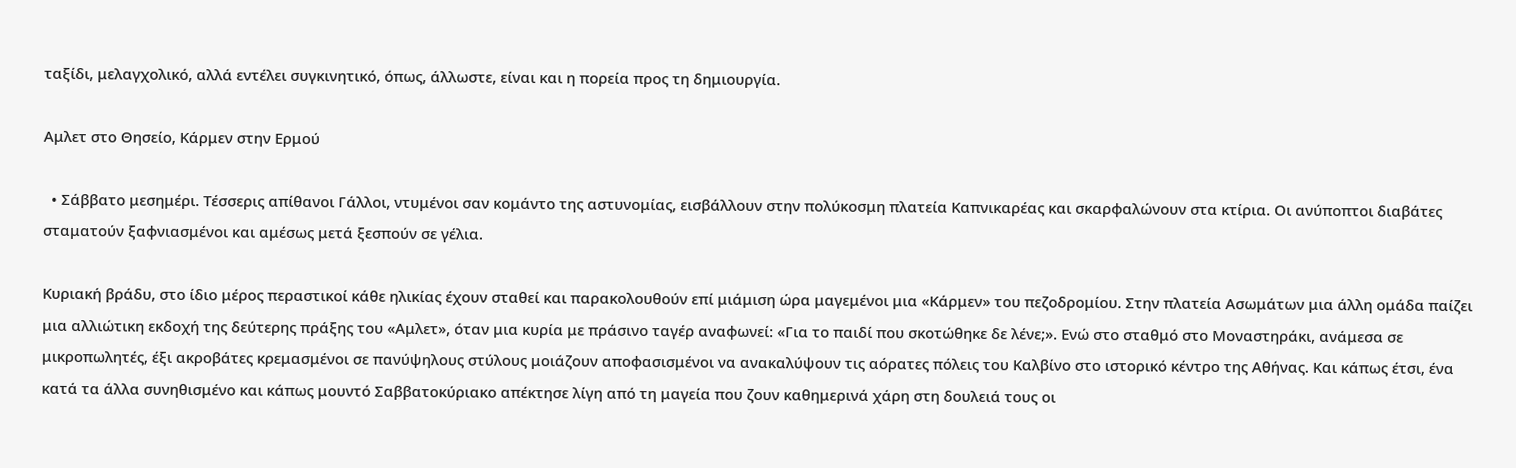ταξίδι, μελαγχολικό, αλλά εντέλει συγκινητικό, όπως, άλλωστε, είναι και η πορεία προς τη δημιουργία.

Αμλετ στο Θησείο, Κάρμεν στην Ερμού

  • Σάββατο μεσημέρι. Τέσσερις απίθανοι Γάλλοι, ντυμένοι σαν κομάντο της αστυνομίας, εισβάλλουν στην πολύκοσμη πλατεία Καπνικαρέας και σκαρφαλώνουν στα κτίρια. Οι ανύποπτοι διαβάτες σταματούν ξαφνιασμένοι και αμέσως μετά ξεσπούν σε γέλια.

Κυριακή βράδυ, στο ίδιο μέρος περαστικοί κάθε ηλικίας έχουν σταθεί και παρακολουθούν επί μιάμιση ώρα μαγεμένοι μια «Κάρμεν» του πεζοδρομίου. Στην πλατεία Ασωμάτων μια άλλη ομάδα παίζει μια αλλιώτικη εκδοχή της δεύτερης πράξης του «Αμλετ», όταν μια κυρία με πράσινο ταγέρ αναφωνεί: «Για το παιδί που σκοτώθηκε δε λένε;». Ενώ στο σταθμό στο Μοναστηράκι, ανάμεσα σε μικροπωλητές, έξι ακροβάτες κρεμασμένοι σε πανύψηλους στύλους μοιάζουν αποφασισμένοι να ανακαλύψουν τις αόρατες πόλεις του Καλβίνο στο ιστορικό κέντρο της Αθήνας. Και κάπως έτσι, ένα κατά τα άλλα συνηθισμένο και κάπως μουντό Σαββατοκύριακο απέκτησε λίγη από τη μαγεία που ζουν καθημερινά χάρη στη δουλειά τους οι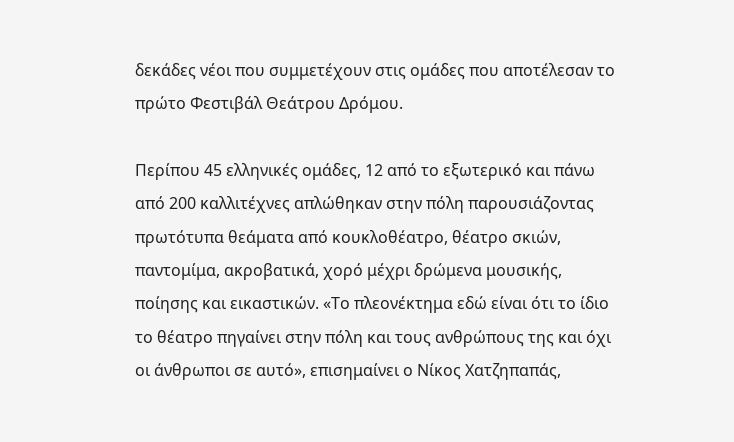δεκάδες νέοι που συμμετέχουν στις ομάδες που αποτέλεσαν το πρώτο Φεστιβάλ Θεάτρου Δρόμου.

Περίπου 45 ελληνικές ομάδες, 12 από το εξωτερικό και πάνω από 200 καλλιτέχνες απλώθηκαν στην πόλη παρουσιάζοντας πρωτότυπα θεάματα από κουκλοθέατρο, θέατρο σκιών, παντομίμα, ακροβατικά, χορό μέχρι δρώμενα μουσικής, ποίησης και εικαστικών. «Το πλεονέκτημα εδώ είναι ότι το ίδιο το θέατρο πηγαίνει στην πόλη και τους ανθρώπους της και όχι οι άνθρωποι σε αυτό», επισημαίνει ο Νίκος Χατζηπαπάς,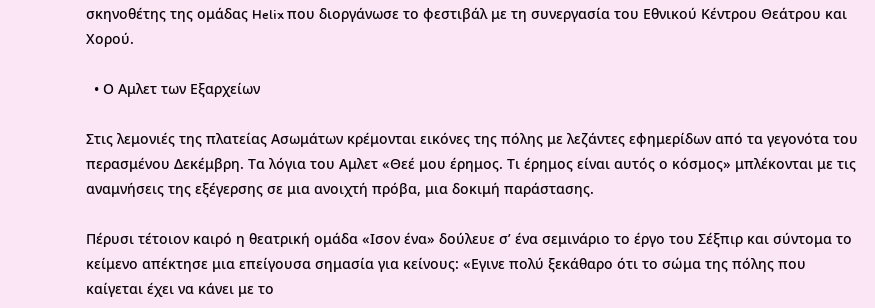σκηνοθέτης της ομάδας Helix που διοργάνωσε το φεστιβάλ με τη συνεργασία του Εθνικού Κέντρου Θεάτρου και Χορού.

  • Ο Αμλετ των Εξαρχείων

Στις λεμονιές της πλατείας Ασωμάτων κρέμονται εικόνες της πόλης με λεζάντες εφημερίδων από τα γεγονότα του περασμένου Δεκέμβρη. Τα λόγια του Αμλετ «Θεέ μου έρημος. Τι έρημος είναι αυτός ο κόσμος» μπλέκονται με τις αναμνήσεις της εξέγερσης σε μια ανοιχτή πρόβα, μια δοκιμή παράστασης.

Πέρυσι τέτοιον καιρό η θεατρική ομάδα «Ισον ένα» δούλευε σ’ ένα σεμινάριο το έργο του Σέξπιρ και σύντομα το κείμενο απέκτησε μια επείγουσα σημασία για κείνους: «Εγινε πολύ ξεκάθαρο ότι το σώμα της πόλης που καίγεται έχει να κάνει με το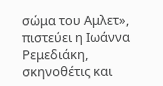σώμα του Αμλετ», πιστεύει η Ιωάννα Ρεμεδιάκη, σκηνοθέτις και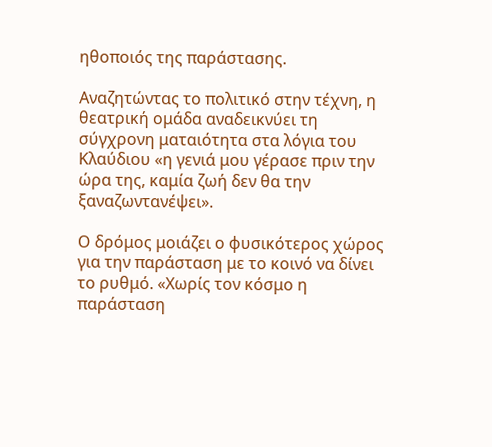ηθοποιός της παράστασης.

Αναζητώντας το πολιτικό στην τέχνη, η θεατρική ομάδα αναδεικνύει τη σύγχρονη ματαιότητα στα λόγια του Κλαύδιου «η γενιά μου γέρασε πριν την ώρα της, καμία ζωή δεν θα την ξαναζωντανέψει».

Ο δρόμος μοιάζει ο φυσικότερος χώρος για την παράσταση με το κοινό να δίνει το ρυθμό. «Χωρίς τον κόσμο η παράσταση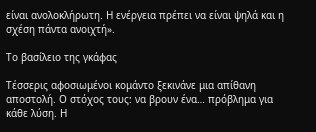είναι ανολοκλήρωτη. Η ενέργεια πρέπει να είναι ψηλά και η σχέση πάντα ανοιχτή».

Το βασίλειο της γκάφας

Τέσσερις αφοσιωμένοι κομάντο ξεκινάνε μια απίθανη αποστολή. Ο στόχος τους: να βρουν ένα… πρόβλημα για κάθε λύση. Η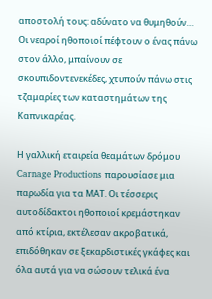αποστολή τους: αδύνατο να θυμηθούν… Οι νεαροί ηθοποιοί πέφτουν ο ένας πάνω στον άλλο, μπαίνουν σε σκουπιδοντενεκέδες, χτυπούν πάνω στις τζαμαρίες των καταστημάτων της Καπνικαρέας.

Η γαλλική εταιρεία θεαμάτων δρόμου Carnage Productions παρουσίασε μια παρωδία για τα ΜΑΤ. Οι τέσσερις αυτοδίδακτοι ηθοποιοί κρεμάστηκαν από κτίρια, εκτέλεσαν ακροβατικά, επιδόθηκαν σε ξεκαρδιστικές γκάφες και όλα αυτά για να σώσουν τελικά ένα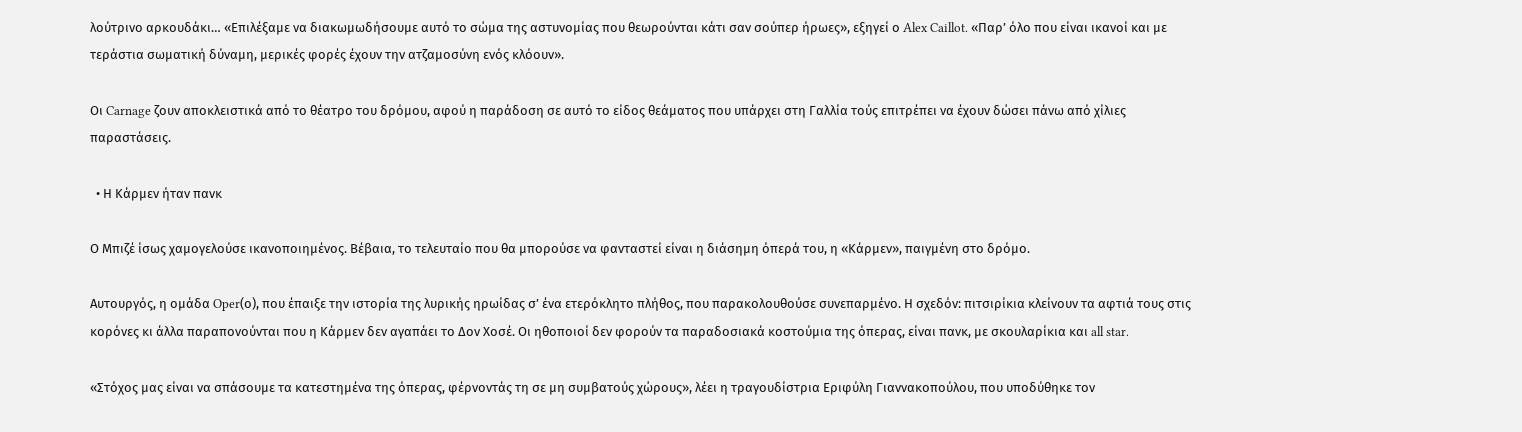λούτρινο αρκουδάκι… «Επιλέξαμε να διακωμωδήσουμε αυτό το σώμα της αστυνομίας που θεωρούνται κάτι σαν σούπερ ήρωες», εξηγεί ο Alex Caillot. «Παρ’ όλο που είναι ικανοί και με τεράστια σωματική δύναμη, μερικές φορές έχουν την ατζαμοσύνη ενός κλόουν».

Οι Carnage ζουν αποκλειστικά από το θέατρο του δρόμου, αφού η παράδοση σε αυτό το είδος θεάματος που υπάρχει στη Γαλλία τούς επιτρέπει να έχουν δώσει πάνω από χίλιες παραστάσεις.

  • Η Κάρμεν ήταν πανκ

Ο Μπιζέ ίσως χαμογελούσε ικανοποιημένος. Βέβαια, το τελευταίο που θα μπορούσε να φανταστεί είναι η διάσημη όπερά του, η «Κάρμεν», παιγμένη στο δρόμο.

Αυτουργός, η ομάδα Oper(ο), που έπαιξε την ιστορία της λυρικής ηρωίδας σ’ ένα ετερόκλητο πλήθος, που παρακολουθούσε συνεπαρμένο. Η σχεδόν: πιτσιρίκια κλείνουν τα αφτιά τους στις κορόνες κι άλλα παραπονούνται που η Κάρμεν δεν αγαπάει το Δον Χοσέ. Οι ηθοποιοί δεν φορούν τα παραδοσιακά κοστούμια της όπερας, είναι πανκ, με σκουλαρίκια και all star.

«Στόχος μας είναι να σπάσουμε τα κατεστημένα της όπερας, φέρνοντάς τη σε μη συμβατούς χώρους», λέει η τραγουδίστρια Εριφύλη Γιαννακοπούλου, που υποδύθηκε τον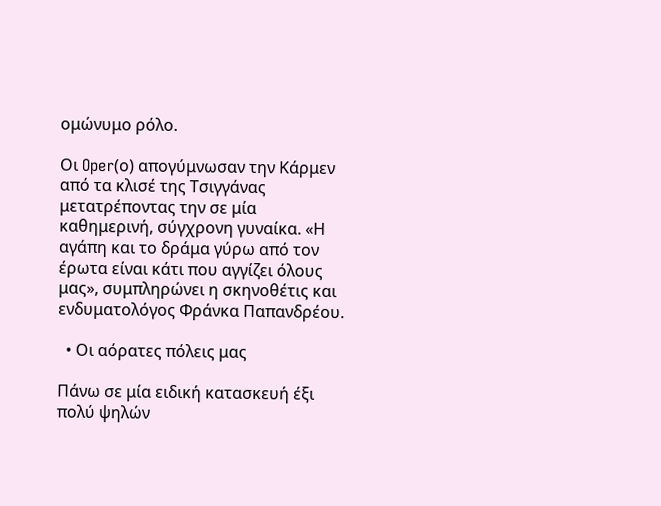ομώνυμο ρόλο.

Οι Oper(ο) απογύμνωσαν την Κάρμεν από τα κλισέ της Τσιγγάνας μετατρέποντας την σε μία καθημερινή, σύγχρονη γυναίκα. «Η αγάπη και το δράμα γύρω από τον έρωτα είναι κάτι που αγγίζει όλους μας», συμπληρώνει η σκηνοθέτις και ενδυματολόγος Φράνκα Παπανδρέου.

  • Οι αόρατες πόλεις μας

Πάνω σε μία ειδική κατασκευή έξι πολύ ψηλών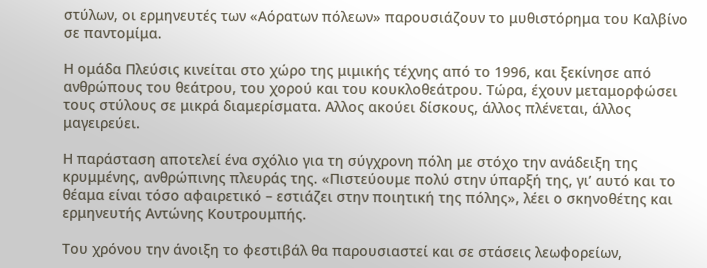στύλων, οι ερμηνευτές των «Αόρατων πόλεων» παρουσιάζουν το μυθιστόρημα του Καλβίνο σε παντομίμα.

Η ομάδα Πλεύσις κινείται στο χώρο της μιμικής τέχνης από το 1996, και ξεκίνησε από ανθρώπους του θεάτρου, του χορού και του κουκλοθεάτρου. Τώρα, έχουν μεταμορφώσει τους στύλους σε μικρά διαμερίσματα. Αλλος ακούει δίσκους, άλλος πλένεται, άλλος μαγειρεύει.

Η παράσταση αποτελεί ένα σχόλιο για τη σύγχρονη πόλη με στόχο την ανάδειξη της κρυμμένης, ανθρώπινης πλευράς της. «Πιστεύουμε πολύ στην ύπαρξή της, γι’ αυτό και το θέαμα είναι τόσο αφαιρετικό – εστιάζει στην ποιητική της πόλης», λέει ο σκηνοθέτης και ερμηνευτής Αντώνης Κουτρουμπής.

Του χρόνου την άνοιξη το φεστιβάλ θα παρουσιαστεί και σε στάσεις λεωφορείων,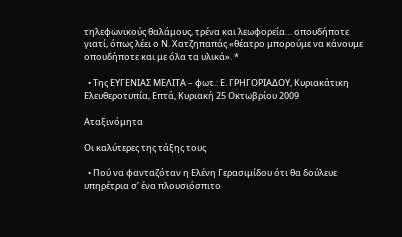τηλεφωνικούς θαλάμους, τρένα και λεωφορεία… οπουδήποτε γιατί, όπως λέει ο Ν. Χατζηπαπάς «θέατρο μπορούμε να κάνουμε οπουδήποτε και με όλα τα υλικά». *

  • Της ΕΥΓΕΝΙΑΣ ΜΕΛΙΤΑ – φωτ.: Ε. ΓΡΗΓΟΡΙΑΔΟΥ, Κυριακάτικη Ελευθεροτυπία, Επτά, Κυριακή 25 Οκτωβρίου 2009

Αταξινόμητα

Οι καλύτερες της τάξης τους

  • Πού να φανταζόταν η Ελένη Γερασιμίδου ότι θα δούλευε υπηρέτρια σ’ ένα πλουσιόσπιτο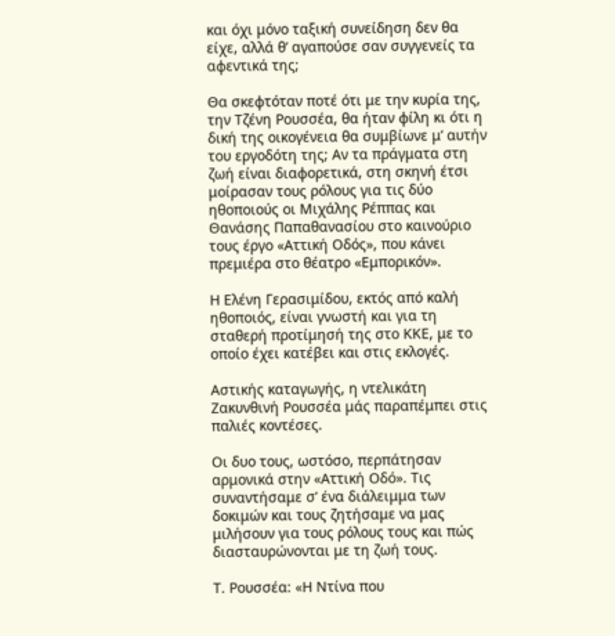και όχι μόνο ταξική συνείδηση δεν θα είχε, αλλά θ’ αγαπούσε σαν συγγενείς τα αφεντικά της;

Θα σκεφτόταν ποτέ ότι με την κυρία της, την Τζένη Ρουσσέα, θα ήταν φίλη κι ότι η δική της οικογένεια θα συμβίωνε μ’ αυτήν του εργοδότη της; Αν τα πράγματα στη ζωή είναι διαφορετικά, στη σκηνή έτσι μοίρασαν τους ρόλους για τις δύο ηθοποιούς οι Μιχάλης Ρέππας και Θανάσης Παπαθανασίου στο καινούριο τους έργο «Αττική Οδός», που κάνει πρεμιέρα στο θέατρο «Εμπορικόν».

Η Ελένη Γερασιμίδου, εκτός από καλή ηθοποιός, είναι γνωστή και για τη σταθερή προτίμησή της στο ΚΚΕ, με το οποίο έχει κατέβει και στις εκλογές.

Αστικής καταγωγής, η ντελικάτη Ζακυνθινή Ρουσσέα μάς παραπέμπει στις παλιές κοντέσες.

Οι δυο τους, ωστόσο, περπάτησαν αρμονικά στην «Αττική Οδό». Τις συναντήσαμε σ’ ένα διάλειμμα των δοκιμών και τους ζητήσαμε να μας μιλήσουν για τους ρόλους τους και πώς διασταυρώνονται με τη ζωή τους.

Τ. Ρουσσέα: «Η Ντίνα που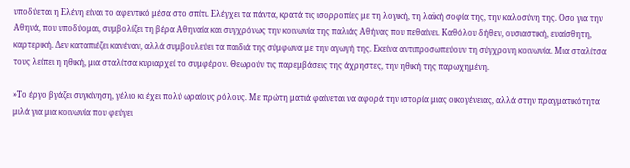υποδύεται η Ελένη είναι το αφεντικό μέσα στο σπίτι. Ελέγχει τα πάντα, κρατά τις ισορροπίες με τη λογική, τη λαϊκή σοφία της, την καλοσύνη της. Οσο για την Αθηνά, που υποδύομαι, συμβολίζει τη βέρα Αθηναία και συγχρόνως την κοινωνία της παλιάς Αθήνας που πεθαίνει. Καθόλου δήθεν, ουσιαστική, ευαίσθητη, καρτερική. Δεν καταπιέζει κανέναν, αλλά συμβουλεύει τα παιδιά της σύμφωνα με την αγωγή της. Εκείνα αντιπροσωπεύουν τη σύγχρονη κοινωνία. Μια σταλίτσα τους λείπει η ηθική, μια σταλίτσα κυριαρχεί το συμφέρον. Θεωρούν τις παρεμβάσεις της άχρηστες, την ηθική της παρωχημένη.

»Το έργο βγάζει συγκίνηση, γέλιο κι έχει πολύ ωραίους ρόλους. Με πρώτη ματιά φαίνεται να αφορά την ιστορία μιας οικογένειας, αλλά στην πραγματικότητα μιλά για μια κοινωνία που φεύγει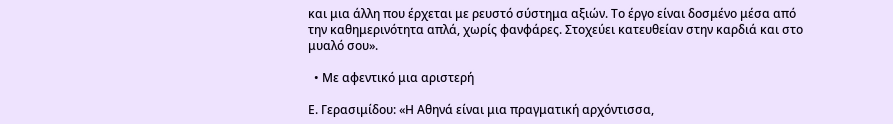και μια άλλη που έρχεται με ρευστό σύστημα αξιών. Το έργο είναι δοσμένο μέσα από την καθημερινότητα απλά, χωρίς φανφάρες. Στοχεύει κατευθείαν στην καρδιά και στο μυαλό σου».

  • Με αφεντικό μια αριστερή

Ε. Γερασιμίδου: «Η Αθηνά είναι μια πραγματική αρχόντισσα,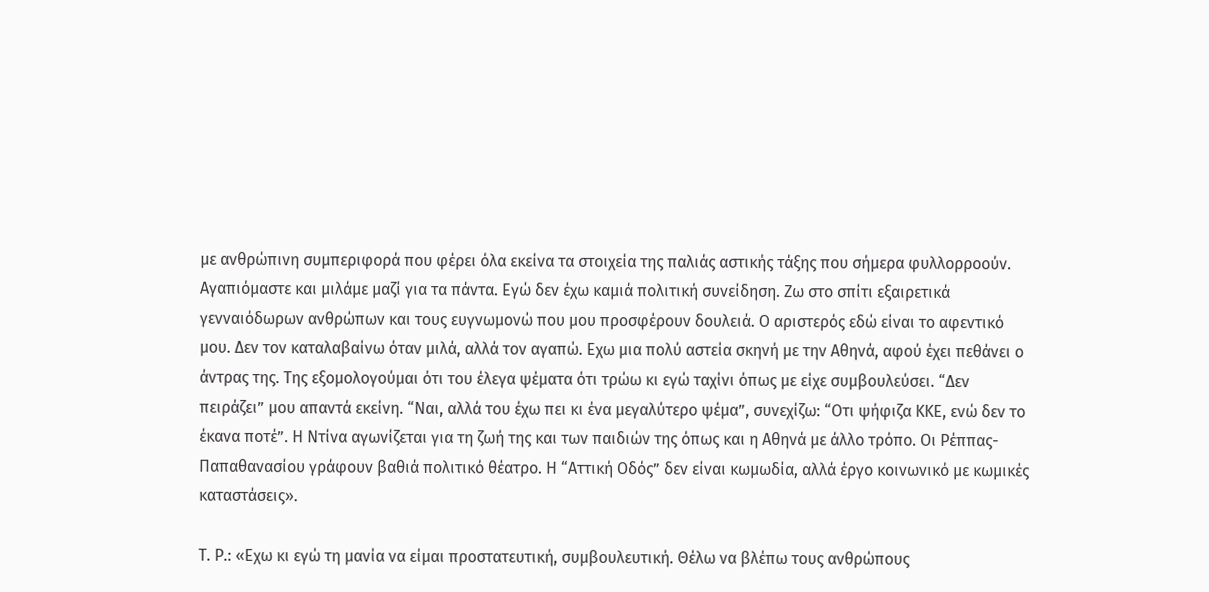με ανθρώπινη συμπεριφορά που φέρει όλα εκείνα τα στοιχεία της παλιάς αστικής τάξης που σήμερα φυλλορροούν. Αγαπιόμαστε και μιλάμε μαζί για τα πάντα. Εγώ δεν έχω καμιά πολιτική συνείδηση. Ζω στο σπίτι εξαιρετικά γενναιόδωρων ανθρώπων και τους ευγνωμονώ που μου προσφέρουν δουλειά. Ο αριστερός εδώ είναι το αφεντικό μου. Δεν τον καταλαβαίνω όταν μιλά, αλλά τον αγαπώ. Εχω μια πολύ αστεία σκηνή με την Αθηνά, αφού έχει πεθάνει ο άντρας της. Της εξομολογούμαι ότι του έλεγα ψέματα ότι τρώω κι εγώ ταχίνι όπως με είχε συμβουλεύσει. “Δεν πειράζει” μου απαντά εκείνη. “Ναι, αλλά του έχω πει κι ένα μεγαλύτερο ψέμα”, συνεχίζω: “Οτι ψήφιζα ΚΚΕ, ενώ δεν το έκανα ποτέ”. Η Ντίνα αγωνίζεται για τη ζωή της και των παιδιών της όπως και η Αθηνά με άλλο τρόπο. Οι Ρέππας-Παπαθανασίου γράφουν βαθιά πολιτικό θέατρο. Η “Αττική Οδός” δεν είναι κωμωδία, αλλά έργο κοινωνικό με κωμικές καταστάσεις».

Τ. Ρ.: «Εχω κι εγώ τη μανία να είμαι προστατευτική, συμβουλευτική. Θέλω να βλέπω τους ανθρώπους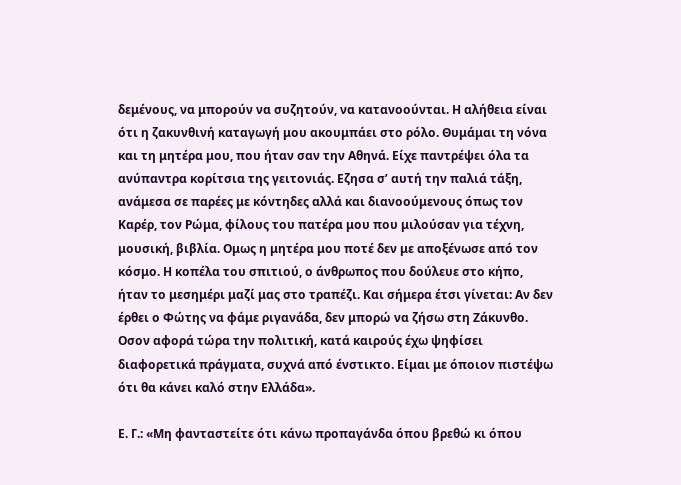δεμένους, να μπορούν να συζητούν, να κατανοούνται. Η αλήθεια είναι ότι η ζακυνθινή καταγωγή μου ακουμπάει στο ρόλο. Θυμάμαι τη νόνα και τη μητέρα μου, που ήταν σαν την Αθηνά. Είχε παντρέψει όλα τα ανύπαντρα κορίτσια της γειτονιάς. Εζησα σ’ αυτή την παλιά τάξη, ανάμεσα σε παρέες με κόντηδες αλλά και διανοούμενους όπως τον Καρέρ, τον Ρώμα, φίλους του πατέρα μου που μιλούσαν για τέχνη, μουσική, βιβλία. Ομως η μητέρα μου ποτέ δεν με αποξένωσε από τον κόσμο. Η κοπέλα του σπιτιού, ο άνθρωπος που δούλευε στο κήπο, ήταν το μεσημέρι μαζί μας στο τραπέζι. Και σήμερα έτσι γίνεται: Αν δεν έρθει ο Φώτης να φάμε ριγανάδα, δεν μπορώ να ζήσω στη Ζάκυνθο. Οσον αφορά τώρα την πολιτική, κατά καιρούς έχω ψηφίσει διαφορετικά πράγματα, συχνά από ένστικτο. Είμαι με όποιον πιστέψω ότι θα κάνει καλό στην Ελλάδα».

Ε. Γ.: «Μη φανταστείτε ότι κάνω προπαγάνδα όπου βρεθώ κι όπου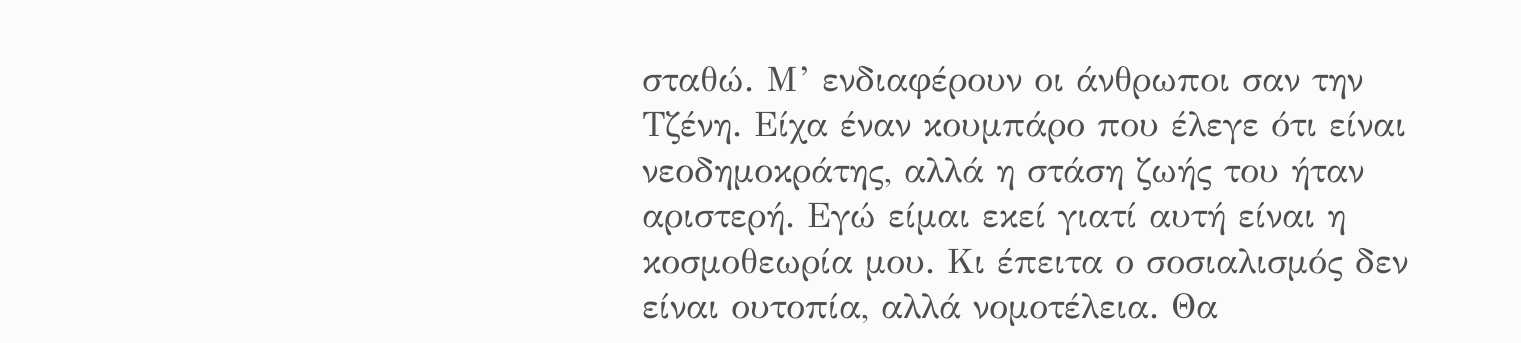σταθώ. Μ’ ενδιαφέρουν οι άνθρωποι σαν την Τζένη. Είχα έναν κουμπάρο που έλεγε ότι είναι νεοδημοκράτης, αλλά η στάση ζωής του ήταν αριστερή. Εγώ είμαι εκεί γιατί αυτή είναι η κοσμοθεωρία μου. Κι έπειτα ο σοσιαλισμός δεν είναι ουτοπία, αλλά νομοτέλεια. Θα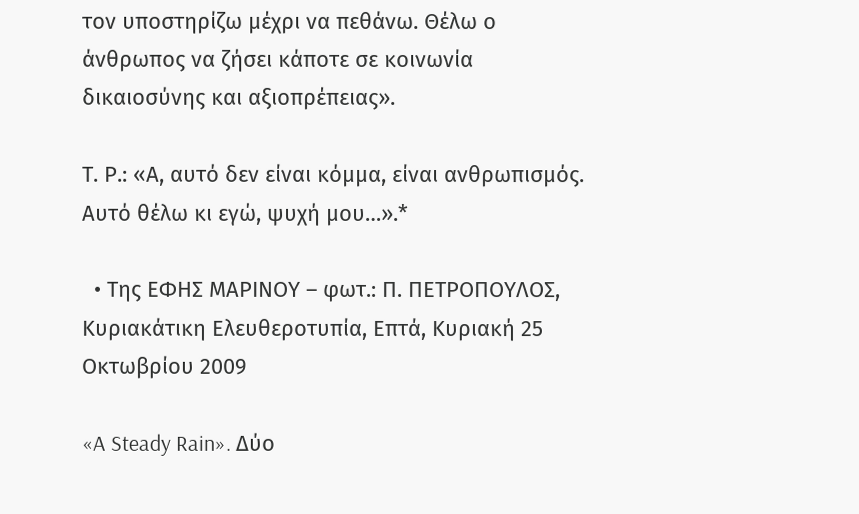τον υποστηρίζω μέχρι να πεθάνω. Θέλω ο άνθρωπος να ζήσει κάποτε σε κοινωνία δικαιοσύνης και αξιοπρέπειας».

Τ. Ρ.: «Α, αυτό δεν είναι κόμμα, είναι ανθρωπισμός. Αυτό θέλω κι εγώ, ψυχή μου…».*

  • Της ΕΦΗΣ ΜΑΡΙΝΟΥ – φωτ.: Π. ΠΕΤΡΟΠΟΥΛΟΣ, Κυριακάτικη Ελευθεροτυπία, Επτά, Κυριακή 25 Οκτωβρίου 2009

«A Steady Rain». Δύο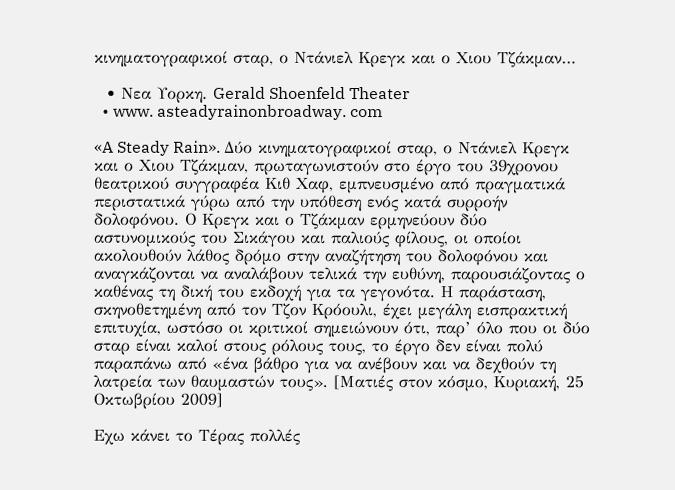κινηματογραφικοί σταρ, ο Ντάνιελ Κρεγκ και ο Χιου Τζάκμαν…

  • Νεα Υορκη. Gerald Shoenfeld Theater
  • www. asteadyrainonbroadway. com

«A Steady Rain». Δύο κινηματογραφικοί σταρ, ο Ντάνιελ Κρεγκ και ο Χιου Τζάκμαν, πρωταγωνιστούν στο έργο του 39χρονου θεατρικού συγγραφέα Κιθ Χαφ, εμπνευσμένο από πραγματικά περιστατικά γύρω από την υπόθεση ενός κατά συρροήν δολοφόνου. Ο Κρεγκ και ο Τζάκμαν ερμηνεύουν δύο αστυνομικούς του Σικάγου και παλιούς φίλους, οι οποίοι ακολουθούν λάθος δρόμο στην αναζήτηση του δολοφόνου και αναγκάζονται να αναλάβουν τελικά την ευθύνη, παρουσιάζοντας ο καθένας τη δική του εκδοχή για τα γεγονότα. Η παράσταση, σκηνοθετημένη από τον Τζον Κρόουλι, έχει μεγάλη εισπρακτική επιτυχία, ωστόσο οι κριτικοί σημειώνουν ότι, παρ’ όλο που οι δύο σταρ είναι καλοί στους ρόλους τους, το έργο δεν είναι πολύ παραπάνω από «ένα βάθρο για να ανέβουν και να δεχθούν τη λατρεία των θαυμαστών τους». [Ματιές στον κόσμο, Kυριακή, 25 Oκτωβρίου 2009]

Eχω κάνει το Τέρας πολλές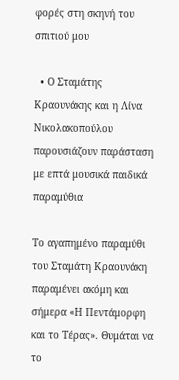φορές στη σκηνή του σπιτιού μου

  • Ο Σταμάτης Κραουνάκης και η Λίνα Νικολακοπούλου παρουσιάζουν παράσταση με επτά μουσικά παιδικά παραμύθια

Το αγαπημένο παραμύθι του Σταμάτη Κραουνάκη παραμένει ακόμη και σήμερα «Η Πεντάμορφη και το Τέρας». Θυμάται να το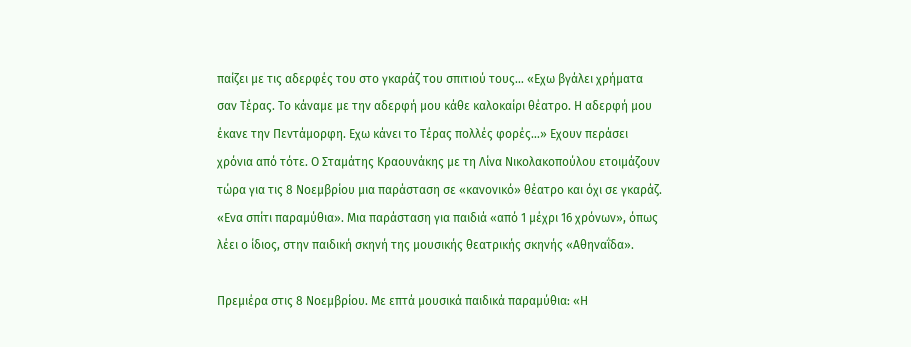παίζει με τις αδερφές του στο γκαράζ του σπιτιού τους… «Εχω βγάλει χρήματα σαν Τέρας. Το κάναμε με την αδερφή μου κάθε καλοκαίρι θέατρο. Η αδερφή μου έκανε την Πεντάμορφη. Εχω κάνει το Τέρας πολλές φορές…» Εχουν περάσει χρόνια από τότε. Ο Σταμάτης Κραουνάκης με τη Λίνα Νικολακοπούλου ετοιμάζουν τώρα για τις 8 Νοεμβρίου μια παράσταση σε «κανονικό» θέατρο και όχι σε γκαράζ. «Ενα σπίτι παραμύθια». Μια παράσταση για παιδιά «από 1 μέχρι 16 χρόνων», όπως λέει ο ίδιος, στην παιδική σκηνή της μουσικής θεατρικής σκηνής «Αθηναΐδα».

Πρεμιέρα στις 8 Νοεμβρίου. Με επτά μουσικά παιδικά παραμύθια: «Η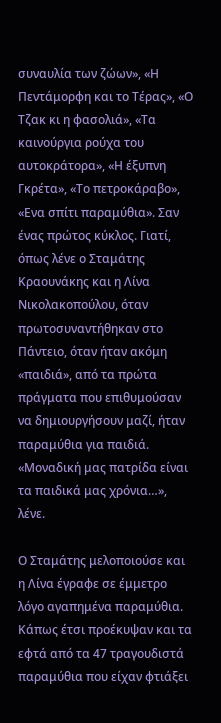συναυλία των ζώων», «Η Πεντάμορφη και το Τέρας», «Ο Τζακ κι η φασολιά», «Τα καινούργια ρούχα του αυτοκράτορα», «Η έξυπνη Γκρέτα», «Το πετροκάραβο», «Ενα σπίτι παραμύθια». Σαν ένας πρώτος κύκλος. Γιατί, όπως λένε ο Σταμάτης Κραουνάκης και η Λίνα Νικολακοπούλου, όταν πρωτοσυναντήθηκαν στο Πάντειο, όταν ήταν ακόμη «παιδιά», από τα πρώτα πράγματα που επιθυμούσαν να δημιουργήσουν μαζί, ήταν παραμύθια για παιδιά. «Μοναδική μας πατρίδα είναι τα παιδικά μας χρόνια…», λένε.

Ο Σταμάτης μελοποιούσε και η Λίνα έγραφε σε έμμετρο λόγο αγαπημένα παραμύθια. Κάπως έτσι προέκυψαν και τα εφτά από τα 47 τραγουδιστά παραμύθια που είχαν φτιάξει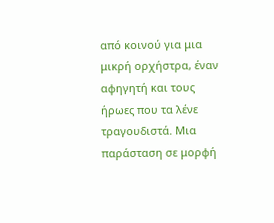από κοινού για μια μικρή ορχήστρα, έναν αφηγητή και τους ήρωες που τα λένε τραγουδιστά. Μια παράσταση σε μορφή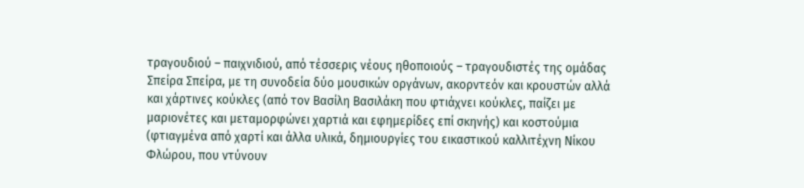τραγουδιού – παιχνιδιού, από τέσσερις νέους ηθοποιούς – τραγουδιστές της ομάδας Σπείρα Σπείρα, με τη συνοδεία δύο μουσικών οργάνων, ακορντεόν και κρουστών αλλά και χάρτινες κούκλες (από τον Βασίλη Βασιλάκη που φτιάχνει κούκλες, παίζει με μαριονέτες και μεταμορφώνει χαρτιά και εφημερίδες επί σκηνής) και κοστούμια (φτιαγμένα από χαρτί και άλλα υλικά, δημιουργίες του εικαστικού καλλιτέχνη Νίκου Φλώρου, που ντύνουν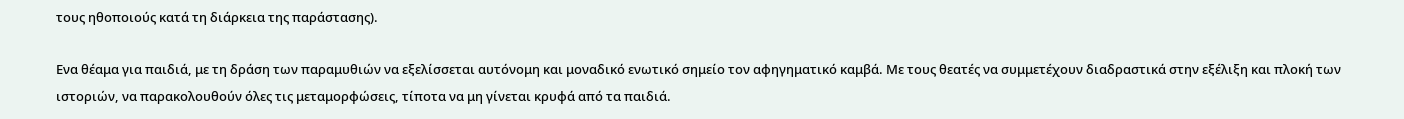τους ηθοποιούς κατά τη διάρκεια της παράστασης).

Ενα θέαμα για παιδιά, με τη δράση των παραμυθιών να εξελίσσεται αυτόνομη και μοναδικό ενωτικό σημείο τον αφηγηματικό καμβά. Με τους θεατές να συμμετέχουν διαδραστικά στην εξέλιξη και πλοκή των ιστοριών, να παρακολουθούν όλες τις μεταμορφώσεις, τίποτα να μη γίνεται κρυφά από τα παιδιά.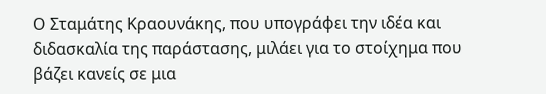Ο Σταμάτης Κραουνάκης, που υπογράφει την ιδέα και διδασκαλία της παράστασης, μιλάει για το στοίχημα που βάζει κανείς σε μια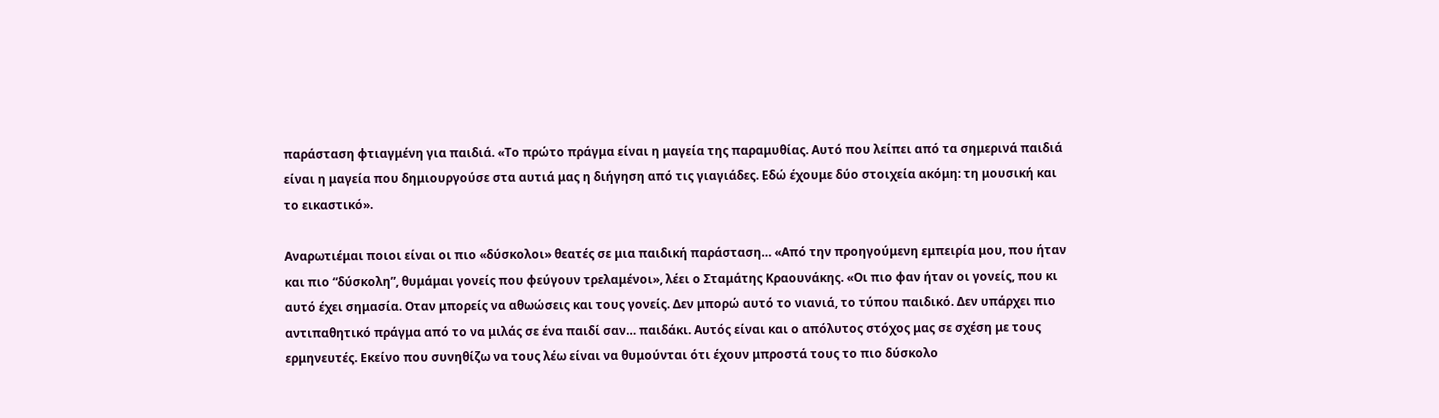παράσταση φτιαγμένη για παιδιά. «Το πρώτο πράγμα είναι η μαγεία της παραμυθίας. Αυτό που λείπει από τα σημερινά παιδιά είναι η μαγεία που δημιουργούσε στα αυτιά μας η διήγηση από τις γιαγιάδες. Εδώ έχουμε δύο στοιχεία ακόμη: τη μουσική και το εικαστικό».

Αναρωτιέμαι ποιοι είναι οι πιο «δύσκολοι» θεατές σε μια παιδική παράσταση… «Από την προηγούμενη εμπειρία μου, που ήταν και πιο “δύσκολη”, θυμάμαι γονείς που φεύγουν τρελαμένοι», λέει ο Σταμάτης Κραουνάκης. «Οι πιο φαν ήταν οι γονείς, που κι αυτό έχει σημασία. Οταν μπορείς να αθωώσεις και τους γονείς. Δεν μπορώ αυτό το νιανιά, το τύπου παιδικό. Δεν υπάρχει πιο αντιπαθητικό πράγμα από το να μιλάς σε ένα παιδί σαν… παιδάκι. Αυτός είναι και ο απόλυτος στόχος μας σε σχέση με τους ερμηνευτές. Εκείνο που συνηθίζω να τους λέω είναι να θυμούνται ότι έχουν μπροστά τους το πιο δύσκολο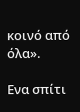κοινό από όλα».

Ενα σπίτι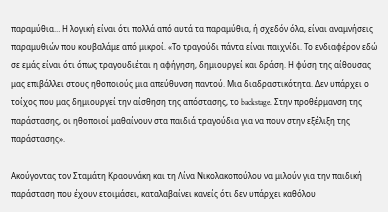παραμύθια… Η λογική είναι ότι πολλά από αυτά τα παραμύθια, ή σχεδόν όλα, είναι αναμνήσεις παραμυθιών που κουβαλάμε από μικροί. «Το τραγούδι πάντα είναι παιχνίδι. Το ενδιαφέρον εδώ σε εμάς είναι ότι όπως τραγουδιέται η αφήγηση, δημιουργεί και δράση. Η φύση της αίθουσας μας επιβάλλει στους ηθοποιούς μια απεύθυνση παντού. Μια διαδραστικότητα. Δεν υπάρχει ο τοίχος που μας δημιουργεί την αίσθηση της απόστασης, το backstage. Στην προθέρμανση της παράστασης, οι ηθοποιοί μαθαίνουν στα παιδιά τραγούδια για να πουν στην εξέλιξη της παράστασης».

Ακούγοντας τον Σταμάτη Κραουνάκη και τη Λίνα Νικολακοπούλου να μιλούν για την παιδική παράσταση που έχουν ετοιμάσει, καταλαβαίνει κανείς ότι δεν υπάρχει καθόλου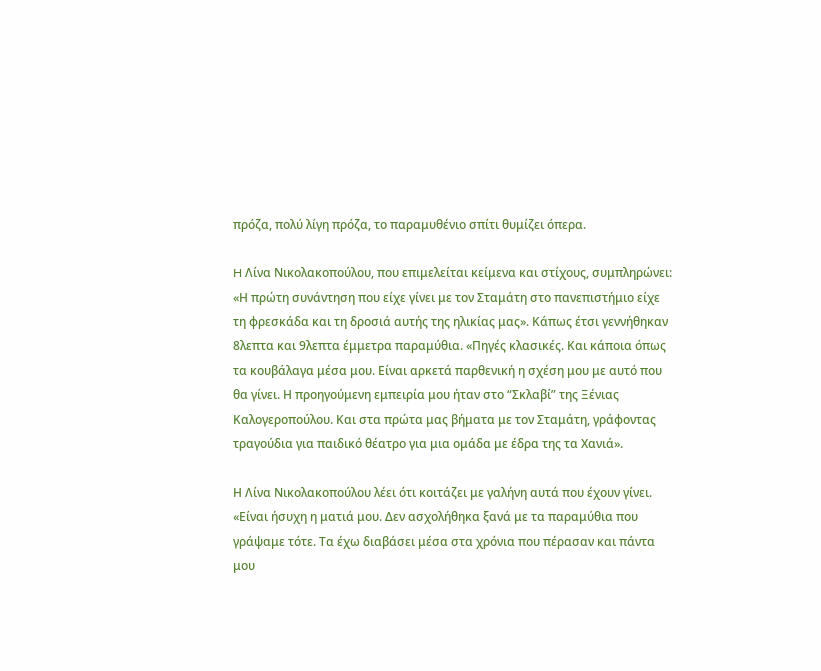πρόζα, πολύ λίγη πρόζα, το παραμυθένιο σπίτι θυμίζει όπερα.

H Λίνα Νικολακοπούλου, που επιμελείται κείμενα και στίχους, συμπληρώνει: «Η πρώτη συνάντηση που είχε γίνει με τον Σταμάτη στο πανεπιστήμιο είχε τη φρεσκάδα και τη δροσιά αυτής της ηλικίας μας». Κάπως έτσι γεννήθηκαν 8λεπτα και 9λεπτα έμμετρα παραμύθια. «Πηγές κλασικές. Και κάποια όπως τα κουβάλαγα μέσα μου. Είναι αρκετά παρθενική η σχέση μου με αυτό που θα γίνει. Η προηγούμενη εμπειρία μου ήταν στο “Σκλαβί” της Ξένιας Καλογεροπούλου. Και στα πρώτα μας βήματα με τον Σταμάτη, γράφοντας τραγούδια για παιδικό θέατρο για μια ομάδα με έδρα της τα Χανιά».

Η Λίνα Νικολακοπούλου λέει ότι κοιτάζει με γαλήνη αυτά που έχουν γίνει. «Είναι ήσυχη η ματιά μου. Δεν ασχολήθηκα ξανά με τα παραμύθια που γράψαμε τότε. Τα έχω διαβάσει μέσα στα χρόνια που πέρασαν και πάντα μου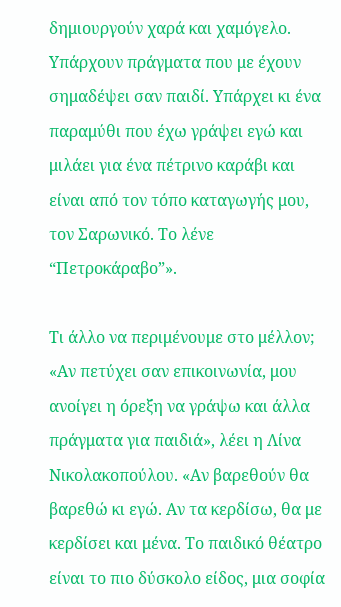δημιουργούν χαρά και χαμόγελο. Υπάρχουν πράγματα που με έχουν σημαδέψει σαν παιδί. Υπάρχει κι ένα παραμύθι που έχω γράψει εγώ και μιλάει για ένα πέτρινο καράβι και είναι από τον τόπο καταγωγής μου, τον Σαρωνικό. Το λένε “Πετροκάραβο”».

Τι άλλο να περιμένουμε στο μέλλον; «Αν πετύχει σαν επικοινωνία, μου ανοίγει η όρεξη να γράψω και άλλα πράγματα για παιδιά», λέει η Λίνα Νικολακοπούλου. «Αν βαρεθούν θα βαρεθώ κι εγώ. Αν τα κερδίσω, θα με κερδίσει και μένα. Το παιδικό θέατρο είναι το πιο δύσκολο είδος, μια σοφία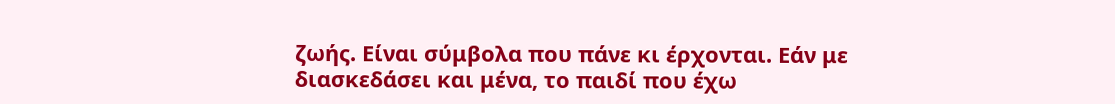ζωής. Είναι σύμβολα που πάνε κι έρχονται. Εάν με διασκεδάσει και μένα, το παιδί που έχω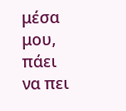μέσα μου, πάει να πει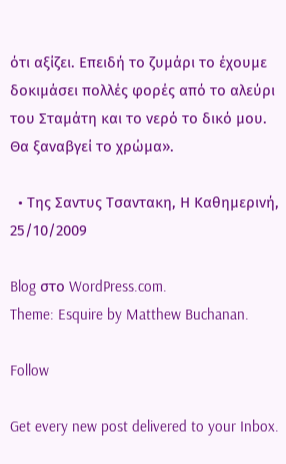ότι αξίζει. Επειδή το ζυμάρι το έχουμε δοκιμάσει πολλές φορές από το αλεύρι του Σταμάτη και το νερό το δικό μου. Θα ξαναβγεί το χρώμα».

  • Της Σαντυς Tσαντακη, Η Καθημερινή, 25/10/2009

Blog στο WordPress.com.
Theme: Esquire by Matthew Buchanan.

Follow

Get every new post delivered to your Inbox.